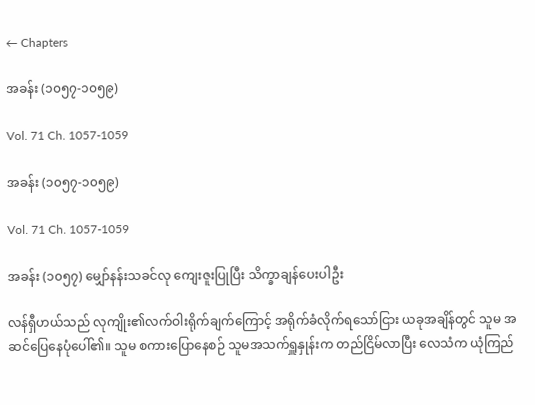← Chapters

အခန်း (၁၀၅၇-၁၀၅၉)

Vol. 71 Ch. 1057-1059

အခန်း (၁၀၅၇-၁၀၅၉)

Vol. 71 Ch. 1057-1059

အခန်း (၁၀၅၇) မျှော်နန်းသခင်လု ကျေးဇူးပြုပြီး သိက္ခာချန်ပေးပါဦး

လန်ရှီဟယ်သည် လုကျိုး၏လက်ဝါးရိုက်ချက်ကြောင့် အရိုက်ခံလိုက်ရသော်ငြား ယခုအချိန်တွင် သူမ အဆင်ပြေနေပုံပေါ်၏။ သူမ စကားပြောနေစဉ် သူမအသက်ရှူနှုန်းက တည်ငြိမ်လာပြီး လေသံက ယုံကြည်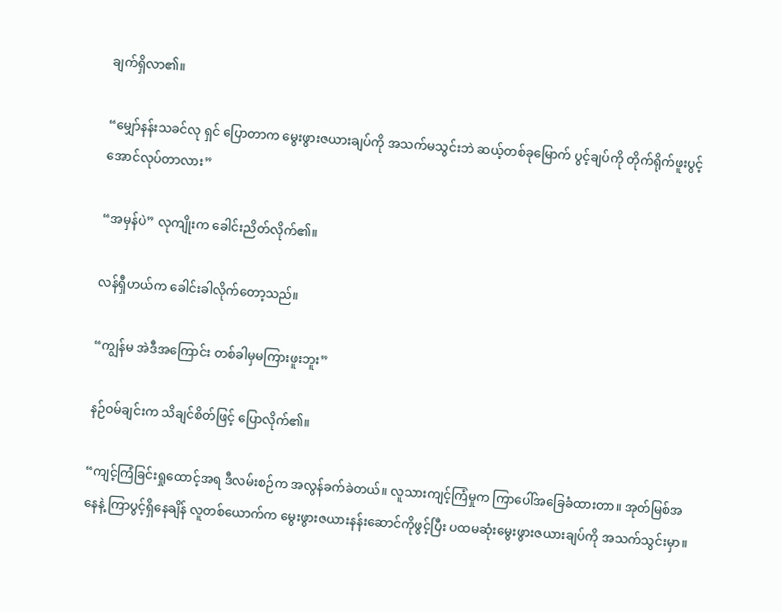ချက်ရှိလာ၏။

“မျှော်နန်းသခင်လု ရှင် ပြောတာက မွေးဖွားဇယားချပ်ကို အသက်မသွင်းဘဲ ဆယ့်တစ်ခုမြောက် ပွင့်ချပ်ကို တိုက်ရိုက်ဖူးပွင့်အောင်လုပ်တာလား”

“အမှန်ပဲ” လုကျိုးက ခေါင်းညိတ်လိုက်၏။

လန်ရှီဟယ်က ခေါင်းခါလိုက်တော့သည်။

“ကျွန်မ အဲဒီအကြောင်း တစ်ခါမှမကြားဖူးဘူး”

နဉ်ဝမ်ချင်းက သိချင်စိတ်ဖြင့် ပြောလိုက်၏။

“ကျင့်ကြံခြင်းရှုထောင့်အရ ဒီလမ်းစဉ်က အလွန်ခက်ခဲတယ်။ လူသားကျင့်ကြံမှုက ကြာပေါ်အခြေခံထားတာ။ အုတ်မြစ်အနေနဲ့ ကြာပွင့်ရှိနေချိန် လူတစ်ယောက်က မွေးဖွားဇယားနန်းဆောင်ကိုဖွင့်ပြီး ပထမဆုံးမွေးဖွားဇယားချပ်ကို အသက်သွင်းမှာ။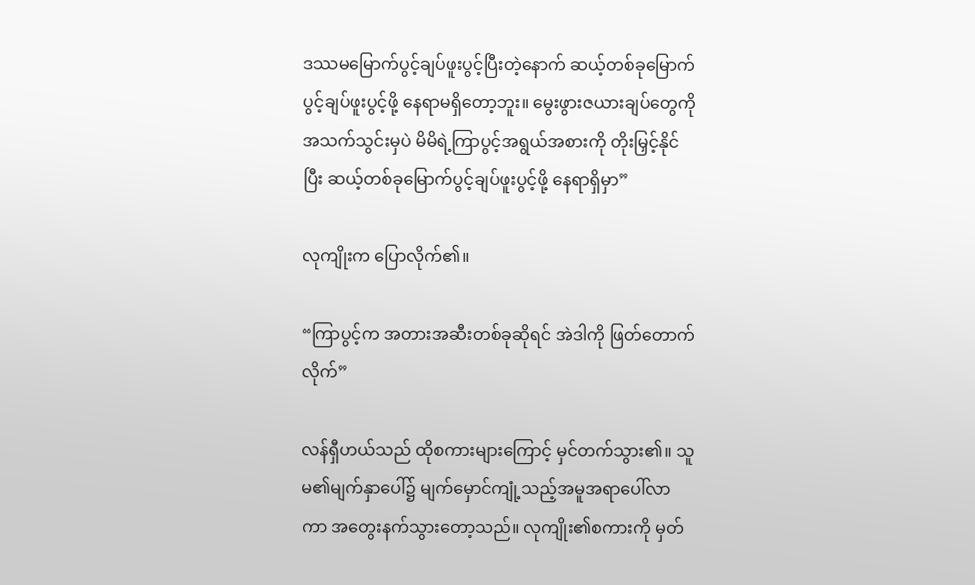ဒဿမမြောက်ပွင့်ချပ်ဖူးပွင့်ပြီးတဲ့နောက် ဆယ့်တစ်ခုမြောက်ပွင့်ချပ်ဖူးပွင့်ဖို့ နေရာမရှိတော့ဘူး။ မွေးဖွားဇယားချပ်တွေကို အသက်သွင်းမှပဲ မိမိရဲ့ကြာပွင့်အရွယ်အစားကို တိုးမြှင့်နိုင်ပြီး ဆယ့်တစ်ခုမြောက်ပွင့်ချပ်ဖူးပွင့်ဖို့ နေရာရှိမှာ”

လုကျိုးက ပြောလိုက်၏။

“ကြာပွင့်က အတားအဆီးတစ်ခုဆိုရင် အဲဒါကို ဖြတ်တောက်လိုက်”

လန်ရှီဟယ်သည် ထိုစကားများကြောင့် မှင်တက်သွား၏။ သူမ၏မျက်နှာပေါ်၌ မျက်မှောင်ကျုံ့သည့်အမူအရာပေါ်လာကာ အတွေးနက်သွားတော့သည်။ လုကျိုး၏စကားကို မှတ်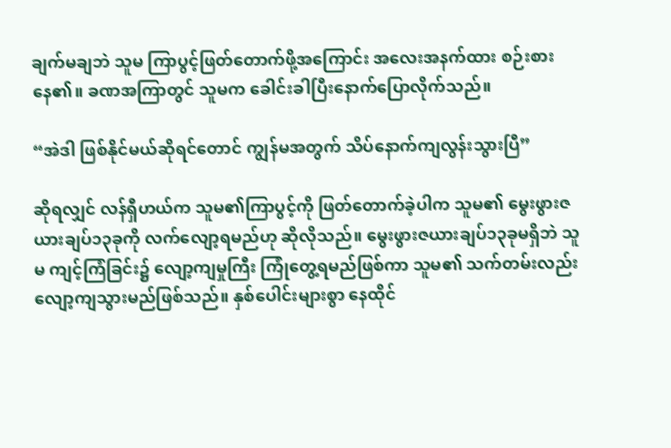ချက်မချဘဲ သူမ ကြာပွင့်ဖြတ်တောက်ဖို့အကြောင်း အလေးအနက်ထား စဉ်းစားနေ၏။ ခဏအကြာတွင် သူမက ခေါင်းခါပြီးနောက်ပြောလိုက်သည်။

“အဲဒါ ဖြစ်နိုင်မယ်ဆိုရင်တောင် ကျွန်မအတွက် သိပ်နောက်ကျလွန်းသွားပြီ”

ဆိုရလျှင် လန်ရှီဟယ်က သူမ၏ကြာပွင့်ကို ဖြတ်တောက်ခဲ့ပါက သူမ၏ မွေးဖွားဇယားချပ်၁၃ခုကို လက်လျော့ရမည်ဟု ဆိုလိုသည်။ မွေးဖွားဇယားချပ်၁၃ခုမရှိဘဲ သူမ ကျင့်ကြံခြင်း၌ လျော့ကျမှုကြီး ကြုံတွေ့ရမည်ဖြစ်ကာ သူမ၏ သက်တမ်းလည်းလျော့ကျသွားမည်ဖြစ်သည်။ နှစ်ပေါင်းများစွာ နေထိုင်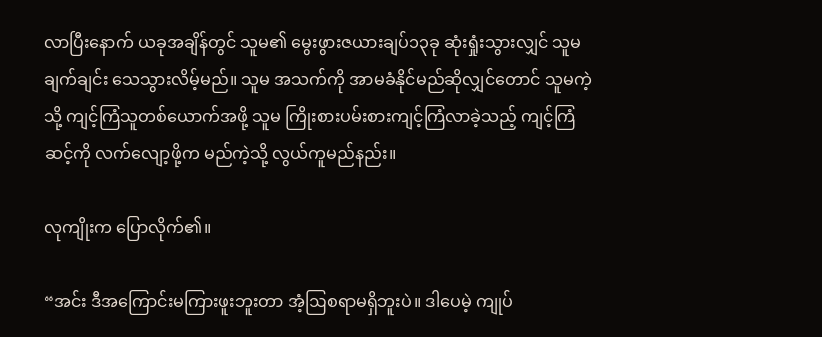လာပြီးနောက် ယခုအချိန်တွင် သူမ၏ မွေးဖွားဇယားချပ်၁၃ခု ဆုံးရှုံးသွားလျှင် သူမ ချက်ချင်း သေသွားလိမ့်မည်။ သူမ အသက်ကို အာမခံနိုင်မည်ဆိုလျှင်တောင် သူမကဲ့သို့ ကျင့်ကြံသူတစ်ယောက်အဖို့ သူမ ကြိုးစားပမ်းစားကျင့်ကြံလာခဲ့သည့် ကျင့်ကြံဆင့်ကို လက်လျော့ဖို့က မည်ကဲ့သို့ လွယ်ကူမည်နည်း။

လုကျိုးက ပြောလိုက်၏။

“အင်း ဒီအကြောင်းမကြားဖူးဘူးတာ အံ့ဩစရာမရှိဘူးပဲ။ ဒါပေမဲ့ ကျုပ်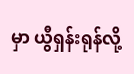မှာ ယွီရှန်းရုန်လို့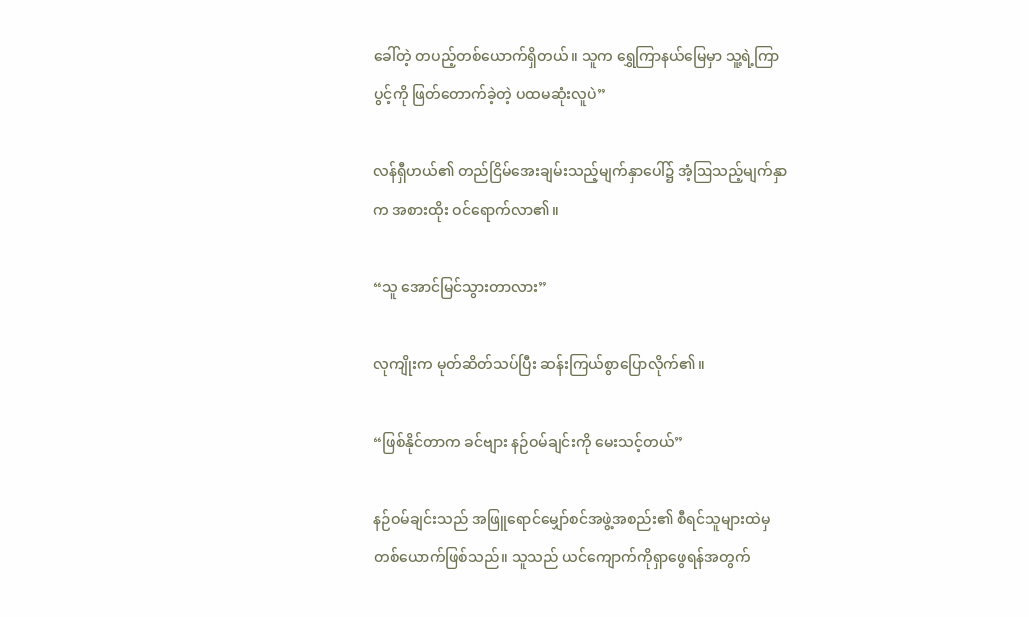ခေါ်တဲ့ တပည့်တစ်ယောက်ရှိတယ်။ သူက ရွှေကြာနယ်မြေမှာ သူ့ရဲ့ကြာပွင့်ကို ဖြတ်တောက်ခဲ့တဲ့ ပထမဆုံးလူပဲ”

လန်ရှီဟယ်၏ တည်ငြိမ်အေးချမ်းသည့်မျက်နှာပေါ်၌ အံ့ဩသည့်မျက်နှာက အစားထိုး ဝင်ရောက်လာ၏။

“သူ အောင်မြင်သွားတာလား”

လုကျိုးက မုတ်ဆိတ်သပ်ပြီး ဆန်းကြယ်စွာပြောလိုက်၏။

“ဖြစ်နိုင်တာက ခင်ဗျား နဉ်ဝမ်ချင်းကို မေးသင့်တယ်”

နဉ်ဝမ်ချင်းသည် အဖြူရောင်မျှော်စင်အဖွဲ့အစည်း၏ စီရင်သူများထဲမှ တစ်ယောက်ဖြစ်သည်။ သူသည် ယင်ကျောက်ကိုရှာဖွေရန်အတွက်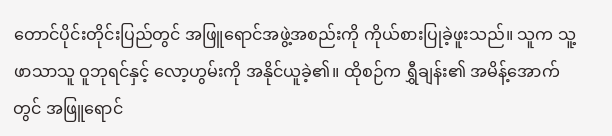တောင်ပိုင်းတိုင်းပြည်တွင် အဖြူရောင်အဖွဲ့အစည်းကို ကိုယ်စားပြုခဲ့ဖူးသည်။ သူက သူ့ဖာသာသူ ဝူဘုရင်နှင့် လော့ဟွမ်းကို အနိုင်ယူခဲ့၏။ ထိုစဉ်က ရွှီချန်း၏ အမိန့်အောက်တွင် အဖြူရောင်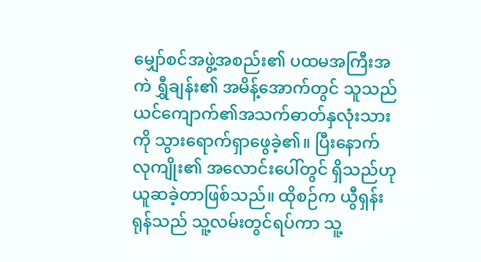မျှော်စင်အဖွဲ့အစည်း၏ ပထမအကြီးအကဲ ရွှီချန်း၏ အမိန့်အောက်တွင် သူသည် ယင်ကျောက်၏အသက်ဓာတ်နှလုံးသားကို သွားရောက်ရှာဖွေခဲ့၏။ ပြီးနောက် လုကျိုး၏ အလောင်းပေါ်တွင် ရှိသည်ဟု ယူဆခဲ့တာဖြစ်သည်။ ထိုစဉ်က ယွီရှန်းရုန်သည် သူ့လမ်းတွင်ရပ်ကာ သူ့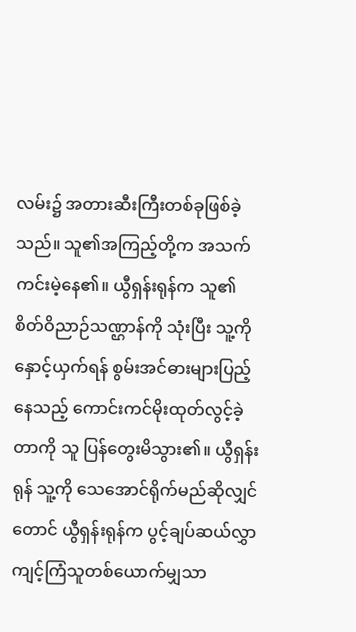လမ်း၌ အတားဆီးကြီးတစ်ခုဖြစ်ခဲ့သည်။ သူ၏အကြည့်တို့က အသက်ကင်းမဲ့နေ၏။ ယွီရှန်းရုန်က သူ၏စိတ်ဝိညာဉ်သဏ္ဌာန်ကို သုံးပြီး သူ့ကိုနှောင့်ယှက်ရန် စွမ်းအင်ဓားများပြည့်နေသည့် ကောင်းကင်မိုးထုတ်လွင့်ခဲ့တာကို သူ ပြန်တွေးမိသွား၏။ ယွီရှန်းရုန် သူ့ကို သေအောင်ရိုက်မည်ဆိုလျှင်တောင် ယွီရှန်းရုန်က ပွင့်ချပ်ဆယ်လွှာကျင့်ကြံသူတစ်ယောက်မျှသာ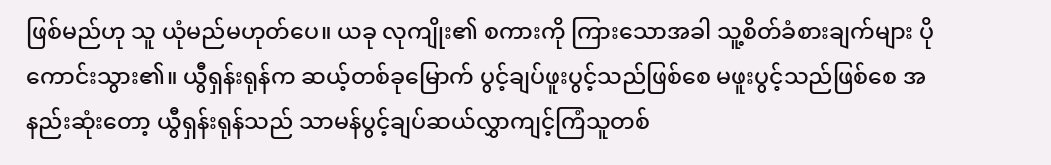ဖြစ်မည်ဟု သူ ယုံမည်မဟုတ်ပေ။ ယခု လုကျိုး၏ စကားကို ကြားသောအခါ သူ့စိတ်ခံစားချက်များ ပိုကောင်းသွား၏။ ယွီရှန်းရုန်က ဆယ့်တစ်ခုမြောက် ပွင့်ချပ်ဖူးပွင့်သည်ဖြစ်စေ မဖူးပွင့်သည်ဖြစ်စေ အနည်းဆုံးတော့ ယွီရှန်းရုန်သည် သာမန်ပွင့်ချပ်ဆယ်လွှာကျင့်ကြံသူတစ်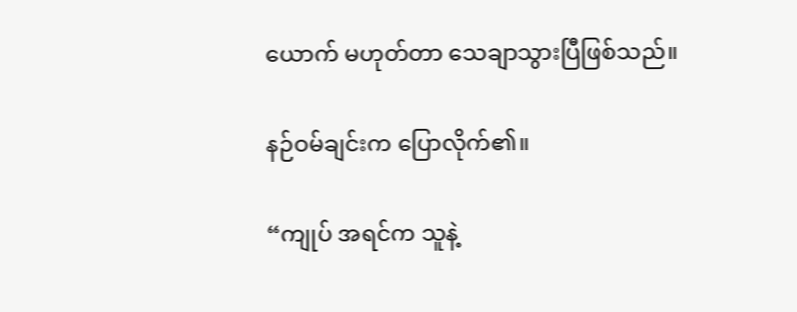ယောက် မဟုတ်တာ သေချာသွားပြီဖြစ်သည်။

နဉ်ဝမ်ချင်းက ပြောလိုက်၏။

“ကျုပ် အရင်က သူနဲ့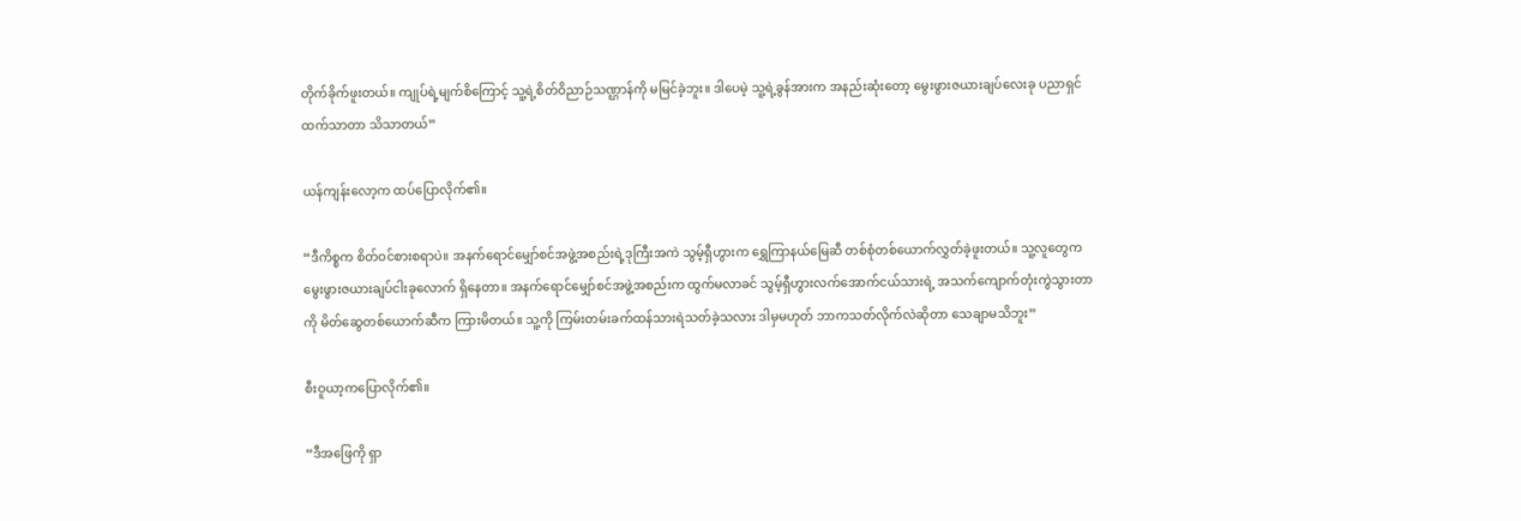တိုက်ခိုက်ဖူးတယ်။ ကျုပ်ရဲ့မျက်စိကြောင့် သူ့ရဲ့စိတ်ဝိညာဉ်သဏ္ဌာန်ကို မမြင်ခဲ့ဘူး။ ဒါပေမဲ့ သူ့ရဲ့ခွန်အားက အနည်းဆုံးတော့ မွေးဖွားဇယားချပ်လေးခု ပညာရှင်ထက်သာတာ သိသာတယ်”

ယန်ကျန်းလော့က ထပ်ပြောလိုက်၏။

“ဒီကိစ္စက စိတ်ဝင်စားစရာပဲ။ အနက်ရောင်မျှော်စင်အဖွဲ့အစည်းရဲ့ဒုကြီးအကဲ သွမ့်ရှီဟွားက ရွှေကြာနယ်မြေဆီ တစ်စုံတစ်ယောက်လွှတ်ခဲ့ဖူးတယ်။ သူ့လူတွေက မွေးဖွားဇယားချပ်ငါးခုလောက် ရှိနေတာ။ အနက်ရောင်မျှော်စင်အဖွဲ့အစည်းက ထွက်မလာခင် သွမ့်ရှီဟွားလက်အောက်ငယ်သားရဲ့ အသက်ကျောက်တုံးကွဲသွားတာကို မိတ်ဆွေတစ်ယောက်ဆီက ကြားမိတယ်။ သူ့ကို ကြမ်းတမ်းခက်ထန်သားရဲသတ်ခဲ့သလား ဒါမှမဟုတ် ဘာကသတ်လိုက်လဲဆိုတာ သေချာမသိဘူး”

စီးဝူယာ့ကပြောလိုက်၏။

“ဒီအဖြေကို ရှာ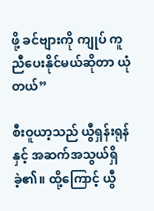ဖို့ ခင်ဗျားကို ကျုပ် ကူညီပေးနိုင်မယ်ဆိုတာ ယုံတယ်”

စီးဝူယာ့သည် ယွီရှန်းရုန်နှင့် အဆက်အသွယ်ရှိခဲ့၏။ ထို့ကြောင့် ယွီ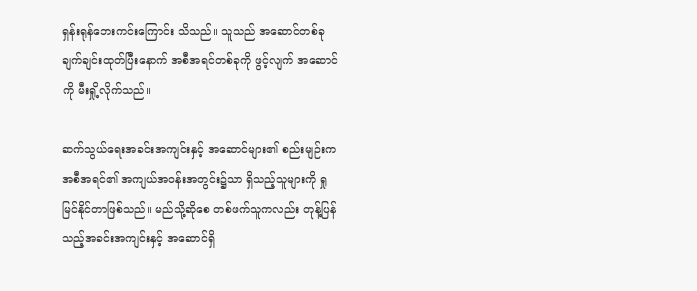ရှန်းရုန်ဘေးကင်းကြောင်း သိသည်။ သူသည် အဆောင်တစ်ခုချက်ချင်းထုတ်ပြီးနောက် အစီအရင်တစ်ခုကို ဖွင့်လျက် အဆောင်ကို မီးရှို့လိုက်သည်။

ဆက်သွယ်ရေးအခင်းအကျင်းနှင့် အဆောင်များ၏ စည်းမျဉ်းက အစီအရင်၏ အကျယ်အဝန်းအတွင်း၌သာ ရှိသည့်သူများကို ရှုမြင်နိုင်တာဖြစ်သည်။ မည်သို့ဆိုစေ တစ်ဖက်သူကလည်း တုန့်ပြန်သည့်အခင်းအကျင်းနှင့် အဆောင်ရှိ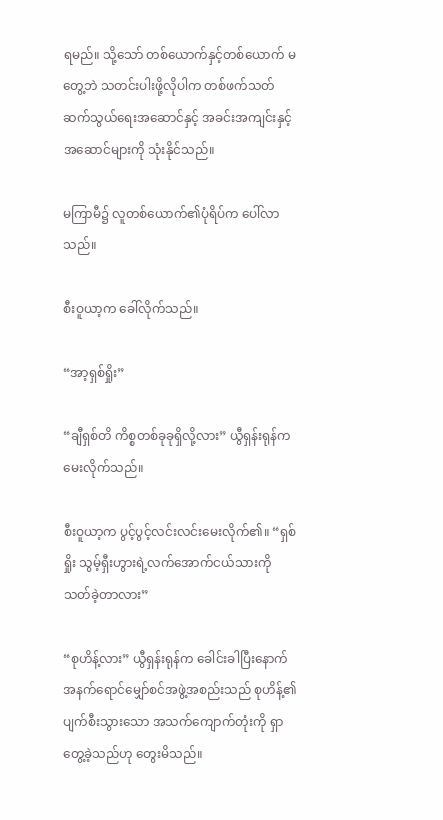ရမည်။ သို့သော် တစ်ယောက်နှင့်တစ်ယောက် မတွေ့ဘဲ သတင်းပါးဖို့လိုပါက တစ်ဖက်သတ်ဆက်သွယ်ရေးအဆောင်နှင့် အခင်းအကျင်းနှင့် အဆောင်များကို သုံးနိုင်သည်။

မကြာမီ၌ လူတစ်ယောက်၏ပုံရိပ်က ပေါ်လာသည်။

စီးဝူယာ့က ခေါ်လိုက်သည်။

“အာ့ရှစ်ရှိုး”

“ချီရှစ်တိ ကိစ္စတစ်ခုခုရှိလို့လား” ယွီရှန်းရုန်က မေးလိုက်သည်။

စီးဝူယာ့က ပွင့်ပွင့်လင်းလင်းမေးလိုက်၏။ “ရှစ်ရှိုး သွမ့်ရှီးဟွားရဲ့လက်အောက်ငယ်သားကို သတ်ခဲ့တာလား”

“စုဟိန့်လား” ယွီရှန်းရုန်က ခေါင်းခါပြီးနောက် အနက်ရောင်မျှော်စင်အဖွဲ့အစည်းသည် စုဟိန့်၏ ပျက်စီးသွားသော အသက်ကျောက်တုံးကို ရှာတွေ့ခဲ့သည်ဟု တွေးမိသည်။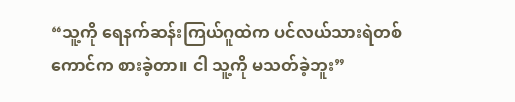“သူ့ကို ရေနက်ဆန်းကြယ်ဂူထဲက ပင်လယ်သားရဲတစ်ကောင်က စားခဲ့တာ။ ငါ သူ့ကို မသတ်ခဲ့ဘူး”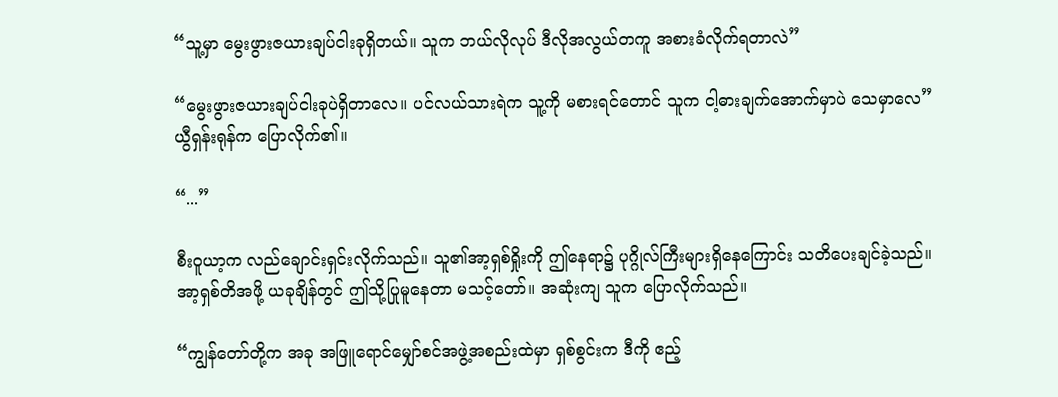“သူ့မှာ မွေးဖွားဇယားချပ်ငါးခုရှိတယ်။ သူက ဘယ်လိုလုပ် ဒီလိုအလွယ်တကူ အစားခံလိုက်ရတာလဲ”

“မွေးဖွားဇယားချပ်ငါးခုပဲရှိတာလေ။ ပင်လယ်သားရဲက သူ့ကို မစားရင်တောင် သူက ငါ့ဓားချက်အောက်မှာပဲ သေမှာလေ” ယွီရှန်းရုန်က ပြောလိုက်၏။

“...”

စီးဝူယာ့က လည်ချောင်းရှင်းလိုက်သည်။ သူ၏အာ့ရှစ်ရှိုးကို ဤနေရာ၌ ပုဂ္ဂိုလ်ကြီးများရှိနေကြောင်း သတိပေးချင်ခဲ့သည်။ အာ့ရှစ်တိအဖို့ ယခုချိန်တွင် ဤသို့ပြုမူနေတာ မသင့်တော်။ အဆုံးကျ သူက ပြောလိုက်သည်။

“ကျွန်တော်တို့က အခု အဖြူရောင်မျှော်စင်အဖွဲ့အစည်းထဲမှာ ရှစ်စွင်းက ဒီကို ဧည့်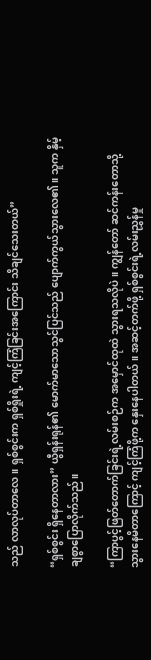သည် လာလုပ်တာလေ။ ရှစ်စွင်းက ရှစ်ရှိုးရဲ့ ကျင့်ကြံခြင်းအကြောင်း သိချင်သေးတယ်”

“ရှစ်စွင်း ရှိနေတာလား” ယွီရှန်းရုန်၏ မောက်မာသောသွင်ပြင်သည် ပျောက်ကွယ်သွားလေ၏။ သူက နှိမ့်ချစွာပြောလိုက်သည်။

“ကြာပွင့်ဖြတ်တောက်ခြင်းရဲ့လမ်းစဉ်က အမှောင်ထုထဲ သွားရသလိုပဲ။ ကျွန်တော် ဆင်ကန်းတောသို့ သွားနေမိတာကြောင့် ကျင့်ကြံဖို့က နှေးနေပါတယ်။ အဆင့်တက်ဖို့ ရှစ်စွင်းရဲ့လမ်းညွှန်မှု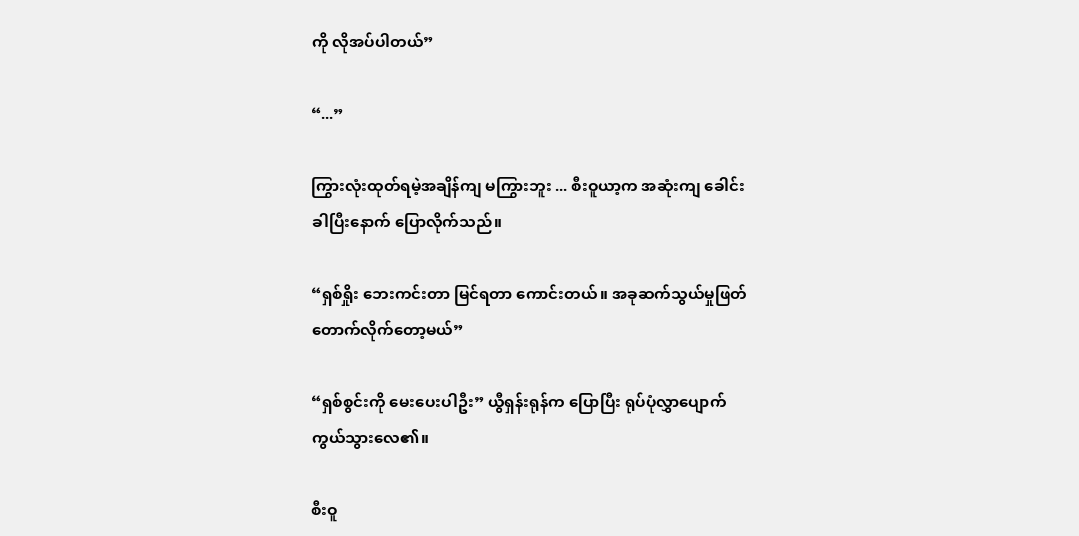ကို လိုအပ်ပါတယ်”

“...”

ကြွားလုံးထုတ်ရမဲ့အချိန်ကျ မကြွားဘူး ... စီးဝူယာ့က အဆုံးကျ ခေါင်းခါပြီးနောက် ပြောလိုက်သည်။

“ရှစ်ရှိုး ဘေးကင်းတာ မြင်ရတာ ကောင်းတယ်။ အခုဆက်သွယ်မှုဖြတ်တောက်လိုက်တော့မယ်”

“ရှစ်စွင်းကို မေးပေးပါဦး” ယွီရှန်းရုန်က ပြောပြီး ရုပ်ပုံလွှာပျောက်ကွယ်သွားလေ၏။

စီးဝူ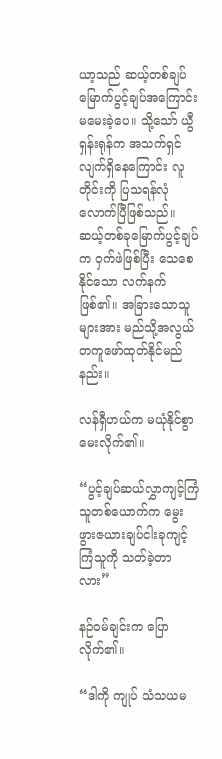ယာ့သည် ဆယ့်တစ်ချပ်မြောက်ပွင့်ချပ်အကြောင်း မမေးခဲ့ပေ။ သို့သော် ယွီရှန်းရုန်က အသက်ရှင်လျက်ရှိနေကြောင်း လူတိုင်းကို ပြသရန်လုံလောက်ပြီဖြစ်သည်။ ဆယ့်တစ်ခုမြောက်ပွင့်ချပ်က ဝှက်ဖဲဖြစ်ပြီး သေစေနိုင်သော လက်နက်ဖြစ်၏။ အခြားသောသူများအား မည်သို့အလွယ်တကူဖော်ထုတ်နိုင်မည်နည်း။

လန်ရှီဟယ်က မယုံနိုင်စွာမေးလိုက်၏။

“ပွင့်ချပ်ဆယ်လွှာကျင့်ကြံသူတစ်ယောက်က မွေးဖွားဇယားချပ်ငါးခုကျင့်ကြံသူကို သတ်ခဲ့တာလား”

နဉ်ဝမ်ချင်းက ပြောလိုက်၏။

“ဒါကို ကျုပ် သံသယမ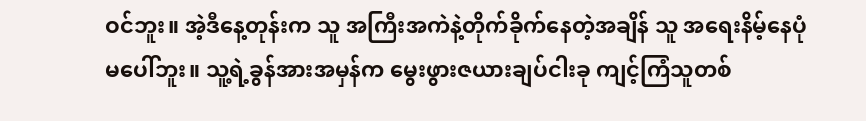ဝင်ဘူး။ အဲ့ဒီနေ့တုန်းက သူ အကြီးအကဲနဲ့တိုက်ခိုက်နေတဲ့အချိန် သူ အရေးနိမ့်နေပုံမပေါ်ဘူး။ သူ့ရဲ့ခွန်အားအမှန်က မွေးဖွားဇယားချပ်ငါးခု ကျင့်ကြံသူတစ်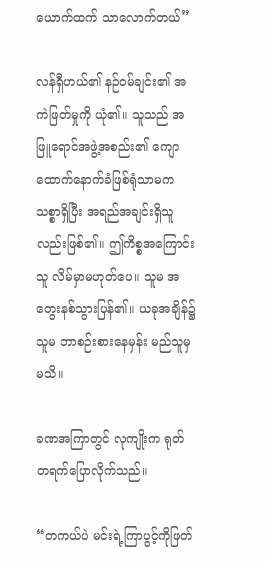ယောက်ထက် သာလောက်တယ်”

လန်ရှီဟယ်၏ နဉ်ဝမ်ချင်း၏ အကဲဖြတ်မှုကို ယုံ၏။ သူသည် အဖြူရောင်အဖွဲ့အစည်း၏ ကျောထောက်နောက်ခံဖြစ်ရုံသာမက သစ္စာရှိပြီး အရည်အချင်းရှိသူလည်းဖြစ်၏။ ဤကိစ္စအကြောင်း သူ လိမ်မှာမဟုတ်ပေ။ သူမ အတွေးနစ်သွားပြန်၏။ ယခုအချိန်၌ သူမ ဘာစဉ်းစားနေမှန်း မည်သူမှမသိ။

ခဏအကြာတွင် လုကျိုးက ရုတ်တရက်ပြောလိုက်သည်။

“တကယ်ပဲ မင်းရဲ့ကြာပွင့်ကိုဖြတ်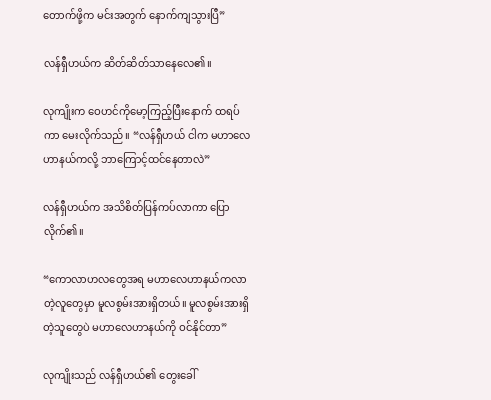တောက်ဖို့က မင်းအတွက် နောက်ကျသွားပြီ”

လန်ရှီဟယ်က ဆိတ်ဆိတ်သာနေလေ၏။

လုကျိုးက ဝေဟင်ကိုမော့ကြည့်ပြီးနောက် ထရပ်ကာ မေးလိုက်သည်။ “လန်ရှီဟယ် ငါက မဟာလေဟာနယ်ကလို့ ဘာကြောင့်ထင်နေတာလဲ”

လန်ရှီဟယ်က အသိစိတ်ပြန်ကပ်လာကာ ပြောလိုက်၏။

“ကောလာဟလတွေအရ မဟာလေဟာနယ်ကလာတဲ့လူတွေမှာ မူလစွမ်းအားရှိတယ်။ မူလစွမ်းအားရှိတဲ့သူတွေပဲ မဟာလေဟာနယ်ကို ဝင်နိုင်တာ”

လုကျိုးသည် လန်ရှီဟယ်၏ တွေးခေါ်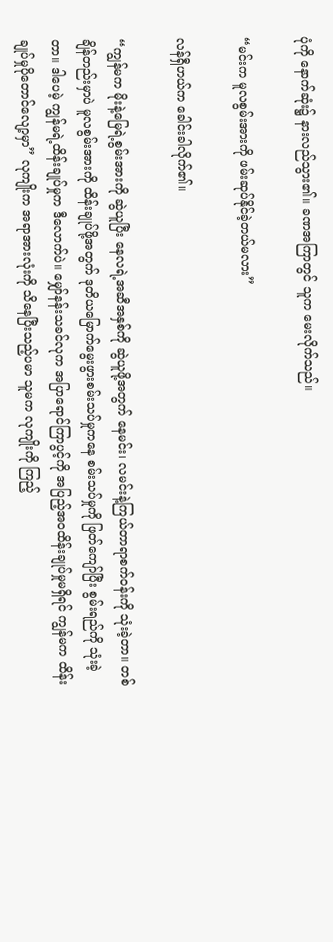ပုံကို နောက်ဆုံး၌ နားလည်သွား၏။ ခဏအကြာတွင် သူက မေးလိုက်သည်။

“မင်းက မူလစွမ်းအားကို ဖမ်းဆုပ်နိုင်ခဲ့တယ်မလား”

လန်ရှီဟယ်က ခေါင်းခါလိုက်၏။

“ကျွန်မက မိုးနဲ့မြေရဲ့စွမ်းအားကို ဆွဲယူပြီး နေလရဲ့အဆီအနှစ်ကို ဆွဲယူဖို့အတွက် နေမင်း၊ လမင်းနဲ့ကြယ်တာရာစက်ဝန်းကို သုံးခဲ့တာ။ တစ်ချိန်တည်းမှာပဲ မူလစွမ်းအားကို ထိန်းချုပ်ဖို့အတွက် ဒုတိယမြောက်မွေးဖွားစမ်းသပ်မှုကနေ စမ်းသပ်မှုကို ဖြတ်ကျော်ပြီး စွမ်းရည်ကို သုံးခဲ့တာ။ ဒါပေမဲ့ ကျွန်မရဲ့ထိန်းချုပ်မှုက ဒီလောက်ပဲ။ မျှော်နန်းသခင်လုက အပြာရောင်ကြာပွင့်ကို အပြည့်အဝထိန်းချုပ်မှုမရှိရင် ကျွန်မက ထိန်းချုပ်မှုပိုတောင်လျော့မှာ” လုကျိုးက အရာအားလုံးကို သိနေပြီးသည့်ပမာ သူမက လုကျိုးကို ကြည့်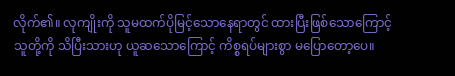လိုက်၏။ လုကျိုးကို သူမထက်ပိုမြင့်သောနေရာတွင် ထားပြီးဖြစ်သောကြောင့် သူတို့ကို သိပြီးသားဟု ယူဆသောကြောင့် ကိစ္စရပ်များစွာ မပြောတော့ပေ။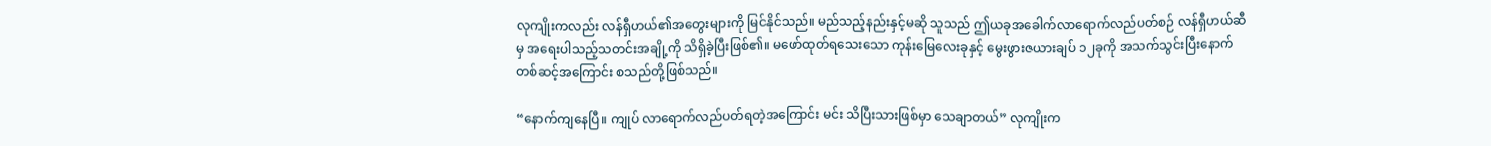လုကျိုးကလည်း လန်ရှီဟယ်၏အတွေးများကို မြင်နိုင်သည်။ မည်သည့်နည်းနှင့်မဆို သူသည် ဤယခုအခေါက်လာရောက်လည်ပတ်စဉ် လန်ရှီဟယ်ဆီမှ အရေးပါသည့်သတင်းအချို့ကို သိရှိခဲ့ပြီးဖြစ်၏။ မဖော်ထုတ်ရသေးသော ကုန်းမြေလေးခုနှင့် မွေးဖွားဇယားချပ် ၁၂ခုကို အသက်သွင်းပြီးနောက်တစ်ဆင့်အကြောင်း စသည်တို့ဖြစ်သည်။

“နောက်ကျနေပြီ။ ကျုပ် လာရောက်လည်ပတ်ရတဲ့အကြောင်း မင်း သိပြီးသားဖြစ်မှာ သေချာတယ်” လုကျိုးက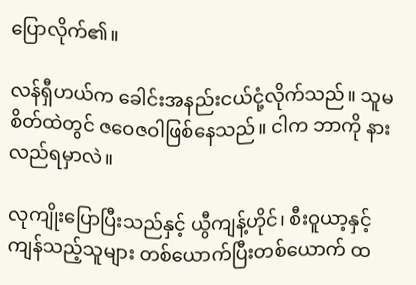ပြောလိုက်၏။

လန်ရှီဟယ်က ခေါင်းအနည်းငယ်ငုံ့လိုက်သည်။ သူမစိတ်ထဲတွင် ဇဝေဇဝါဖြစ်နေသည်။ ငါက ဘာကို နားလည်ရမှာလဲ။

လုကျိုးပြောပြီးသည်နှင့် ယွီကျန့်ဟိုင်၊ စီးဝူယာ့နှင့် ကျန်သည့်သူများ တစ်ယောက်ပြီးတစ်ယောက် ထ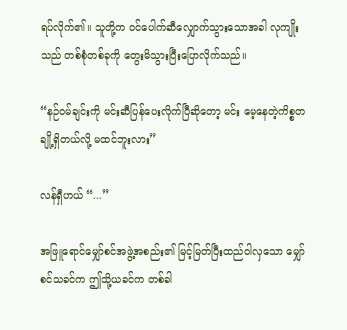ရပ်လိုက်၏။ သူတို့က ဝင်ပေါက်ဆီလျှောက်သွားသောအခါ လုကျိုးသည် တစ်စုံတစ်ခုကို တွေးမိသွားပြီးပြောလိုက်သည်။

“နဉ်ဝမ်ချင်းကို မင်းဆီပြန်ပေးလိုက်ပြီဆိုတော့ မင်း မေ့နေတဲ့ကိစ္စတချို့ရှိတယ်လို့ မထင်ဘူးလား”

လန်ရှီဟယ် “...”

အဖြူရောင်မျှော်စင်အဖွဲ့အစည်း၏ မြင့်မြတ်ပြီးထည်ဝါလှသော မျှော်စင်သခင်က ဤသို့ယခင်က တစ်ခါ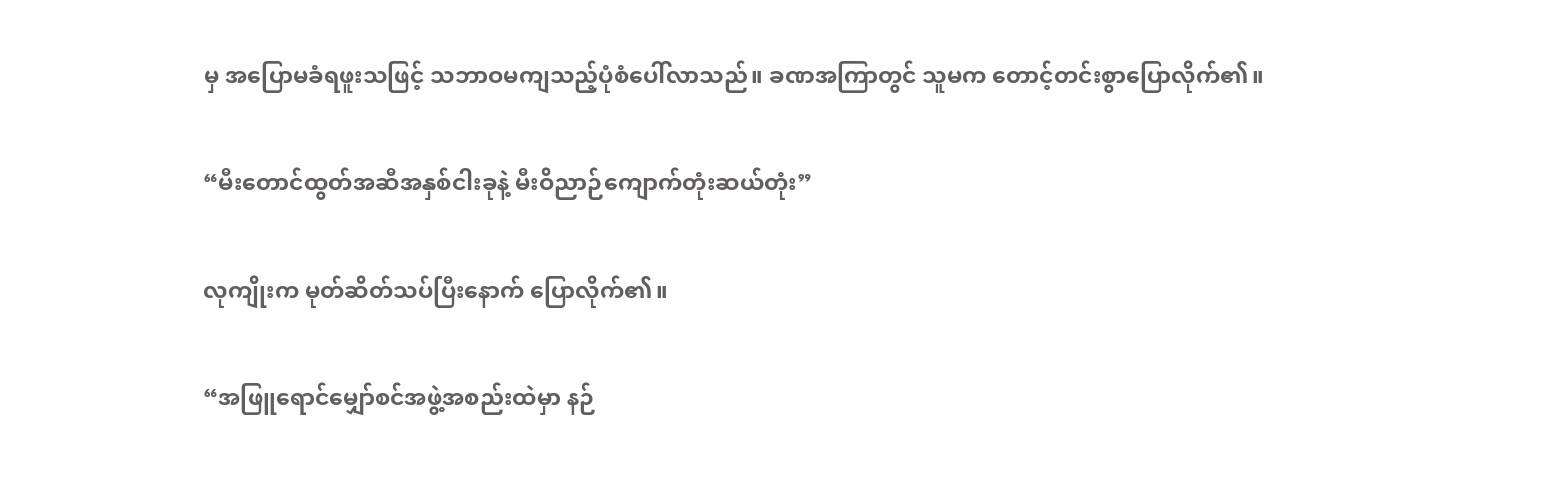မှ အပြောမခံရဖူးသဖြင့် သဘာဝမကျသည့်ပုံစံပေါ်လာသည်။ ခဏအကြာတွင် သူမက တောင့်တင်းစွာပြောလိုက်၏။

“မီးတောင်ထွတ်အဆီအနှစ်ငါးခုနဲ့ မီးဝိညာဉ်ကျောက်တုံးဆယ်တုံး”

လုကျိုးက မုတ်ဆိတ်သပ်ပြီးနောက် ပြောလိုက်၏။

“အဖြူရောင်မျှော်စင်အဖွဲ့အစည်းထဲမှာ နဉ်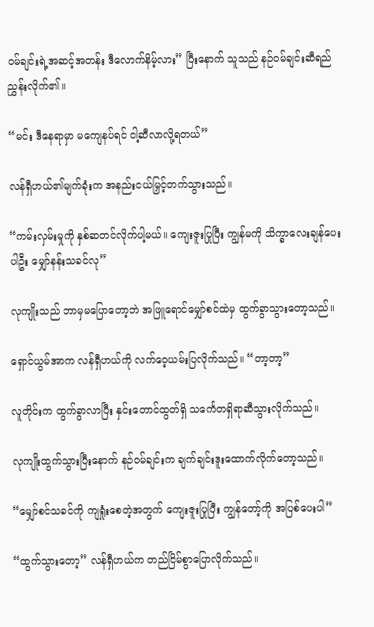ဝမ်ချင်းရဲ့အဆင့်အတန်း ဒီလောက်နိမ့်လား” ပြီးနောက် သူသည် နဉ်ဝမ်ချင်းဆီရည်ညွှန်းလိုက်၏။

“မင်း ဒီနေရာမှာ မကျေနပ်ရင် ငါ့ဆီလာလို့ရတယ်”

လန်ရှီဟယ်၏မျက်ခုံးက အနည်းငယ်မြှင့်တက်သွားသည်။

“ကမ်းလှမ်းမှုကို နှစ်ဆတင်လိုက်ပါ့မယ်။ ကျေးဇူးပြုပြီး ကျွန်မကို သိက္ခာလေးချန်ပေးပါဦး မျှော်နန်းသခင်လု”

လုကျိုးသည် ဘာမှမပြောတော့ဘဲ အဖြူရောင်မျှော်စင်ထဲမှ ထွက်ခွာသွားတော့သည်။

ရှောင်ယွမ်အာက လန်ရှီဟယ်ကို လက်ဝေ့ယမ်းပြလိုက်သည်။ “တာ့တာ့”

လူတိုင်းက ထွက်ခွာလာပြီး နှင်းတောင်ထွတ်ရှိ သင်္ကေတရှိရာဆီသွားလိုက်သည်။

လုကျိုးထွက်သွားပြီးနောက် နဉ်ဝမ်ချင်းက ချက်ချင်းဒူးထောက်လိုက်တော့သည်။

“မျှော်စင်သခင်ကို ကျရှုံးစေတဲ့အတွက် ကျေးဇူးပြုပြီး ကျွန်တော့်ကို အပြစ်ပေးပါ”

“ထွက်သွားတော့” လန်ရှီဟယ်က တည်ငြိမ်စွာပြောလိုက်သည်။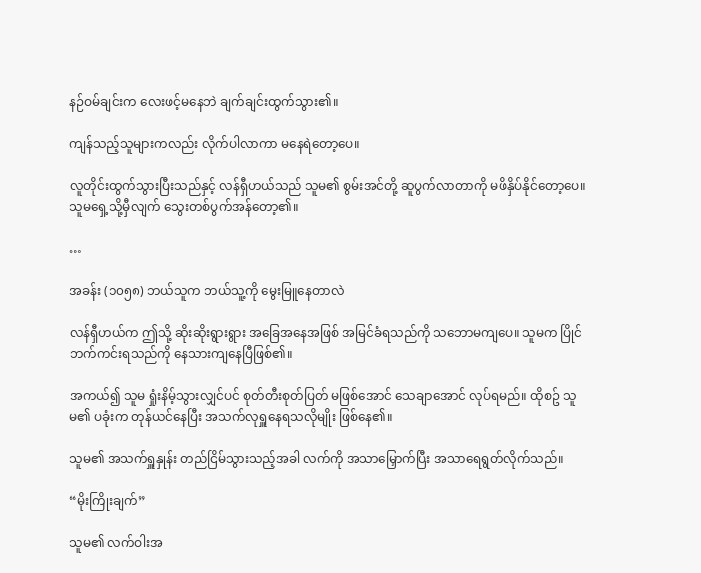နဉ်ဝမ်ချင်းက လေးဖင့်မနေဘဲ ချက်ချင်းထွက်သွား၏။

ကျန်သည့်သူများကလည်း လိုက်ပါလာကာ မနေရဲတော့ပေ။

လူတိုင်းထွက်သွားပြီးသည်နှင့် လန်ရှီဟယ်သည် သူမ၏ စွမ်းအင်တို့ ဆူပွက်လာတာကို မဖိနှိပ်နိုင်တော့ပေ။ သူမရှေ့သို့မှီလျက် သွေးတစ်ပွက်အန်တော့၏။

…

အခန်း (၁၀၅၈) ဘယ်သူက ဘယ်သူ့ကို မွေးမြူနေတာလဲ

လန်ရှီဟယ်က ဤသို့ ဆိုးဆိုးရွားရွား အခြေအနေအဖြစ် အမြင်ခံရသည်ကို သဘောမကျပေ။ သူမက ပြိုင်ဘက်ကင်းရသည်ကို နေသားကျနေပြီဖြစ်၏။

အကယ်၍ သူမ ရှုံးနိမ့်သွားလျှင်ပင် စုတ်တီးစုတ်ပြတ် မဖြစ်အောင် သေချာအောင် လုပ်ရမည်။ ထိုစဥ် သူမ၏ ပခုံးက တုန်ယင်နေပြီး အသက်လုရှူနေရသလိုမျိုး ဖြစ်နေ၏။

သူမ၏ အသက်ရှူနှုန်း တည်ငြိမ်သွားသည့်အခါ လက်ကို အသာမြှောက်ပြီး အသာရေရွတ်လိုက်သည်။

“မိုးကြိုးချက်”

သူမ၏ လက်ဝါးအ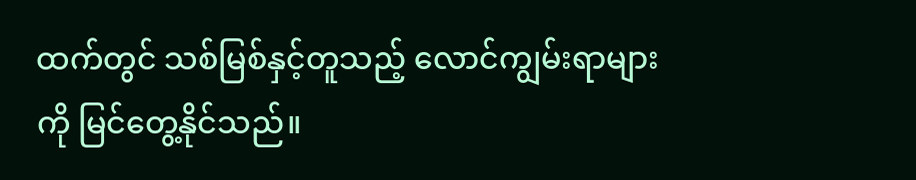ထက်တွင် သစ်မြစ်နှင့်တူသည့် လောင်ကျွမ်းရာများကို မြင်တွေ့နိုင်သည်။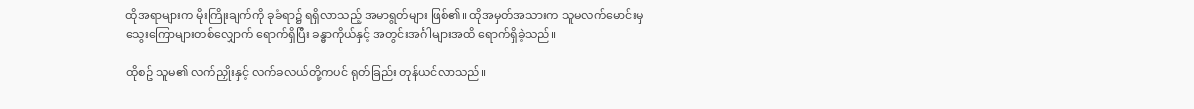ထိုအရာများက မိုးကြိုးချက်ကို ခုခံရာ၌ ရရှိလာသည့် အမာရွတ်များ ဖြစ်၏။ ထိုအမှတ်အသားက သူမလက်မောင်းမှ သွေးကြောများတစ်လျှောက် ရောက်ရှိပြီး ခန္ဓာကိုယ်နှင့် အတွင်းအင်္ဂါများအထိ ရောက်ရှိခဲ့သည်။

ထိုစဥ် သူမ၏ လက်ညှိုးနှင့် လက်ခလယ်တို့ကပင် ရုတ်ခြည်း တုန်ယင်လာသည်။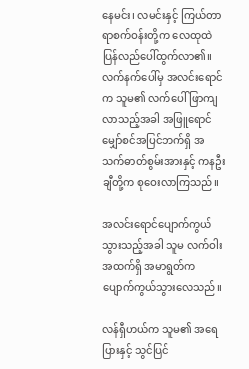နေမင်း၊ လမင်းနှင့် ကြယ်တာရာစက်ဝန်းတို့က လေထုထဲ ပြန်လည်ပေါ်ထွက်လာ၏။ လက်နက်ပေါ်မှ အလင်းရောင်က သူမ၏ လက်ပေါ်ဖြာကျလာသည့်အခါ အဖြူရောင်မျှော်စင်အပြင်ဘက်ရှိ အသက်ဓာတ်စွမ်းအားနှင့် ကနဦးချီတို့က စုဝေးလာကြသည်။

အလင်းရောင်ပျောက်ကွယ်သွားသည့်အခါ သူမ လက်ဝါးအထက်ရှိ အမာရွတ်က ပျောက်ကွယ်သွားလေသည်။

လန်ရှီဟယ်က သူမ၏ အရေပြားနှင့် သွင်ပြင်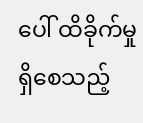ပေါ် ထိခိုက်မှုရှိစေသည့်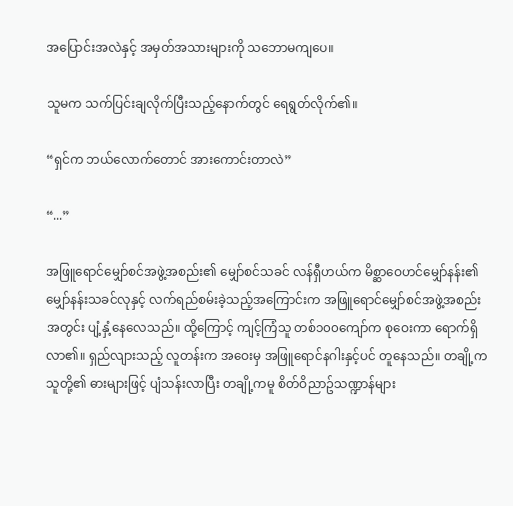အ‌ပြောင်းအလဲနှင့် အမှတ်အသားများကို သ‌‌ဘောမကျပေ။

သူမက သက်ပြင်းချလိုက်ပြီးသည့်နောက်တွင် ရေရွတ်လိုက်၏။

“ရှင်က ဘယ်လောက်တောင် အားကောင်းတာလဲ”

“...”

အဖြူရောင်မျှော်စင်အဖွဲ့အစည်း၏ မျှော်စင်သခင် လန်ရှီဟယ်က မိစ္ဆာဝေဟင်မျှော်နန်း၏ မျှော်နန်းသခင်လုနှင့် လက်ရည်စမ်းခဲ့သည့်အကြောင်းက အဖြူရောင်မျှော်စင်အဖွဲ့အစည်းအတွင်း ပျံ့နှံ့နေလေသည်။ ထို့ကြောင့် ကျင့်ကြံသူ တစ်၁၀၀ကျော်က စုဝေးကာ ရောက်ရှိလာ၏။ ရှည်လျားသည့် လူတန်းက အဝေးမှ အဖြူရောင်နဂါးနှင့်ပင် တူနေသည်။ တချို့က သူတို့၏ ဓားများဖြင့် ပျံသန်းလာပြီး တချို့ကမူ စိတ်ဝိညာဥ်သဏ္ဍာန်များ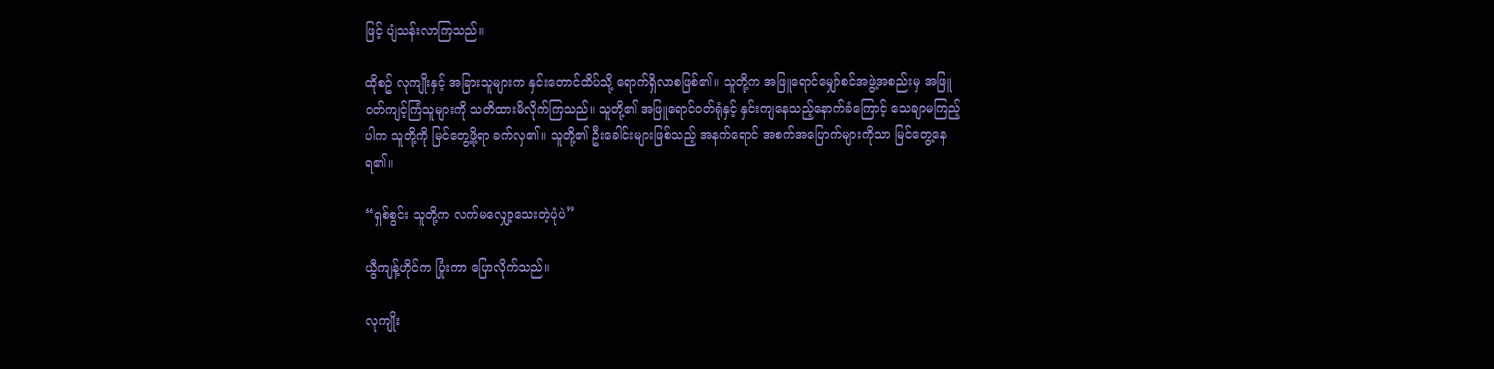ဖြင့် ပျံသန်းလာကြသည်။

ထိုစဥ် လုကျိုးနှင့် အခြားသူများက နှင်းတောင်ထိပ်သို့ ‌ရောက်ရှိလာစဖြစ်၏။ သူတို့က အဖြူရောင်မျှော်စင်အဖွဲ့အစည်းမှ အဖြူဝတ်ကျင့်ကြံသူများကို သတိထားမိလိုက်ကြသည်။ သူတို့၏ အဖြူရောင်ဝတ်ရုံနှင့် နှင်းကျနေသည့်နောက်ခံကြောင့် သေချာမကြည့်ပါက သူတို့ကို မြင်တွေ့ဖို့ရာ ခက်လှ၏။ သူတို့၏ ဦးခေါင်းများဖြစ်သည့် အနက်ရောင် အစက်အပြောက်များကိုသာ မြင်တွေ့နေရ၏။

“ရှစ်စွင်း သူတို့က လက်မလျှော့သေးတဲ့ပုံပဲ”

ယွီကျန့်ဟိုင်က ပြုံးကာ ပြောလိုက်သည်။

လုကျိုး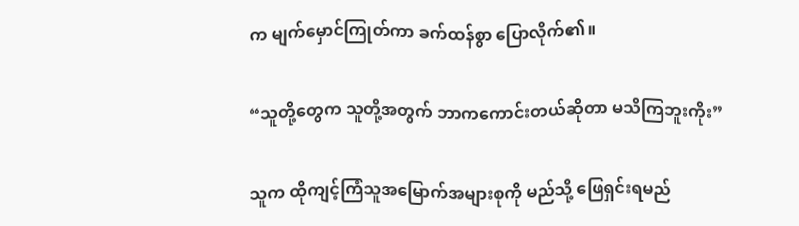က မျက်မှောင်ကြုတ်ကာ ခက်ထန်စွာ ပြောလိုက်၏။

“သူတို့တွေက သူတို့အတွက် ဘာကကောင်းတယ်ဆိုတာ မသိကြဘူးကိုး”

သူက ထိုကျင့်ကြံသူအမြောက်အများစုကို မည်သို့ ဖြေရှင်းရမည်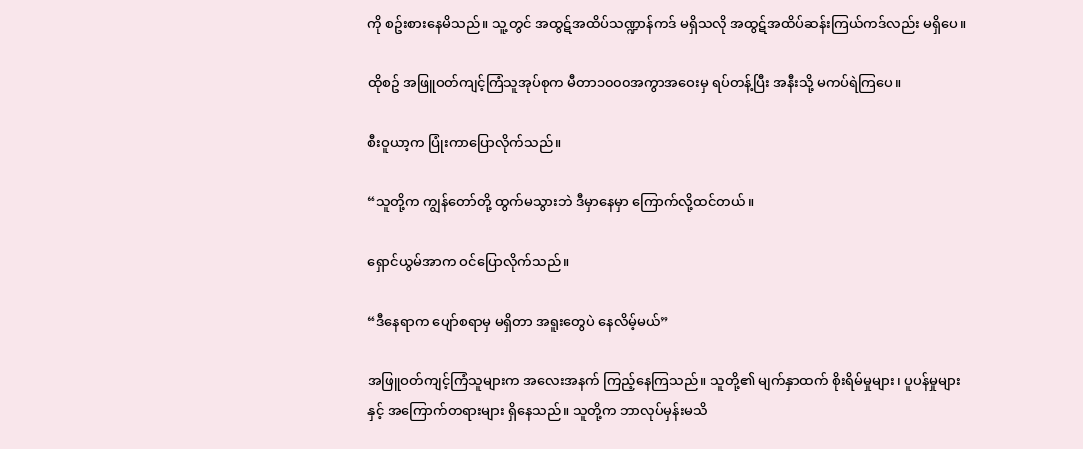ကို စဥ်းစားနေမိသည်။ သူ့တွင် အထွဋ်အထိပ်သဏ္ဍာန်ကဒ် မရှိသလို အထွဋ်အထိပ်ဆန်းကြယ်ကဒ်လည်း မရှိပေ။

ထိုစဥ် အဖြူဝတ်ကျင့်ကြံသူအုပ်စုက မီတာ၁၀၀၀အကွာအဝေးမှ ရပ်တန့်ပြီး အနီးသို့ မကပ်ရဲကြပေ။

စီးဝူယာ့က ပြုံးကာပြောလိုက်သည်။

“သူတို့က ကျွန်တော်တို့ ထွက်မသွားဘဲ ဒီမှာနေမှာ ကြောက်လို့ထင်တယ်။

ရှောင်ယွမ်အာက ဝင်ပြောလိုက်သည်။

“ဒီနေရာက ပျော်စရာမှ မရှိတာ အရူးတွေပဲ နေလိမ့်မယ်”

အဖြူဝတ်ကျင့်ကြံသူများက အလေးအနက် ကြည့်နေကြသည်။ သူတို့၏ မျက်နှာထက် စိုးရိမ်မှုများ၊ ပူပန်မှုများနှင့် အကြောက်တရားများ ရှိနေသည်။ သူတို့က ဘာလုပ်မှန်းမသိ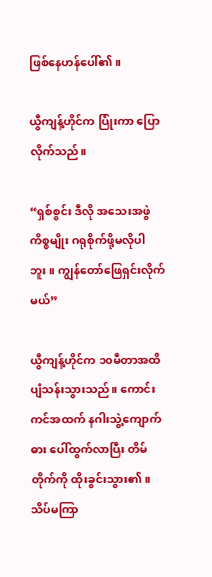ဖြစ်နေဟန်ပေါ်၏။

ယွီကျန့်ဟိုင်က ပြုံးကာ ပြောလိုက်သည်။

“ရှစ်စွင်း ဒီလို အသေးအဖွဲကိစ္စမျိုး ဂရုစိုက်ဖို့မလိုပါဘူး။ ကျွန်တော်ဖြေရှင်းလိုက်မယ်”

ယွီကျန့်ဟိုင်က ၁၀မီတာအထိ ပျံသန်းသွားသည်။ ကောင်းကင်အထက် နဂါးသွဲ့ကျောက်ဓား ပေါ်ထွက်လာပြီး တိမ်တိုက်ကို ထိုးခွင်းသွား၏။ သိပ်မကြာ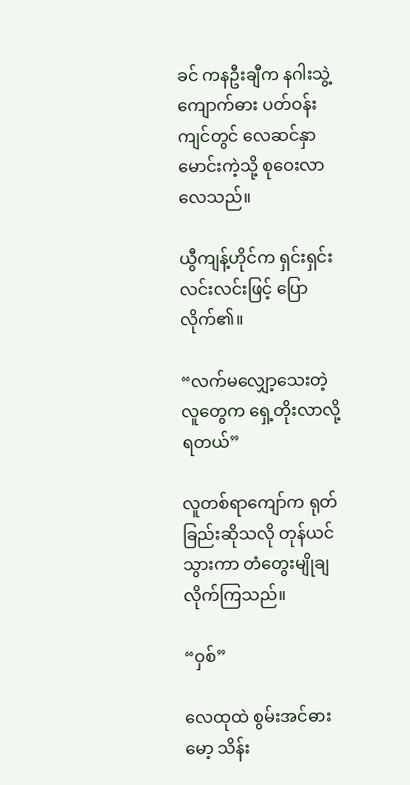ခင် ကနဦးချီက နဂါးသွဲ့ကျောက်ဓား ပတ်ဝန်းကျင်တွင် လေဆင်နှာမောင်းကဲ့သို့ စုဝေးလာလေသည်။

ယွီကျန့်ဟိုင်က ရှင်းရှင်းလင်းလင်းဖြင့် ပြောလိုက်၏။

“လက်မလျှော့သေးတဲ့လူတွေက ရှေ့တိုးလာလို့ရတယ်”

လူတစ်ရာကျော်က ရုတ်ခြည်းဆိုသလို တုန်ယင်သွားကာ တံတွေးမျိုချလိုက်ကြသည်။

“ဝှစ်”

လေထုထဲ စွမ်းအင်ဓားမော့ သိန်း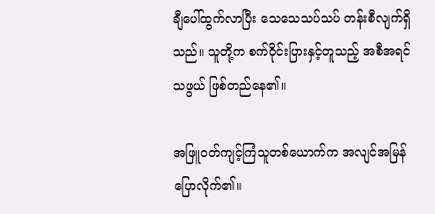ချီပေါ်ထွက်လာပြီး သေသေသပ်သပ် တန်းစီလျက်ရှိသည်။ သူတို့က စက်ဝိုင်းပြားနှင့်တူသည့် အစီအရင်သဖွယ် ဖြစ်တည်နေ၏။

အဖြူဝတ်ကျင့်ကြံသူတစ်ယောက်က အလျင်အမြန်ပြောလိုက်၏။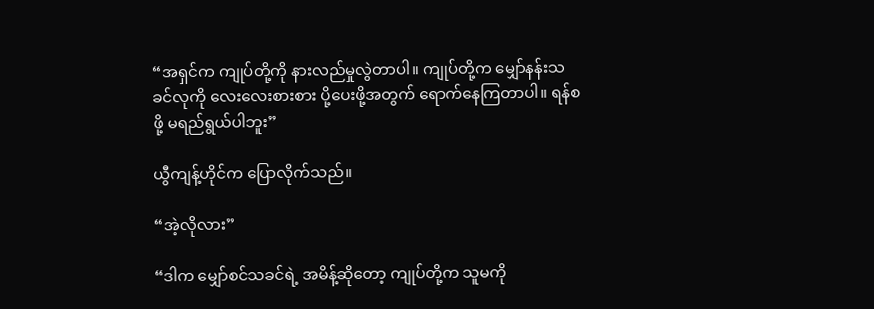“အရှင်က ကျုပ်တို့ကို နားလည်မှုလွဲတာပါ။ ကျုပ်တို့က မျှော်နန်းသခင်လုကို လေးလေးစားစား ပို့ပေးဖို့အတွက် ရောက်နေကြတာပါ။ ရန်စဖို့ မရည်ရွယ်ပါဘူး”

ယွီကျန့်ဟိုင်က ပြောလိုက်သည်။

“အဲ့လိုလား”

“ဒါက မျှော်စင်သခင်ရဲ့ အမိန့်ဆိုတော့ ကျုပ်တို့က သူမကို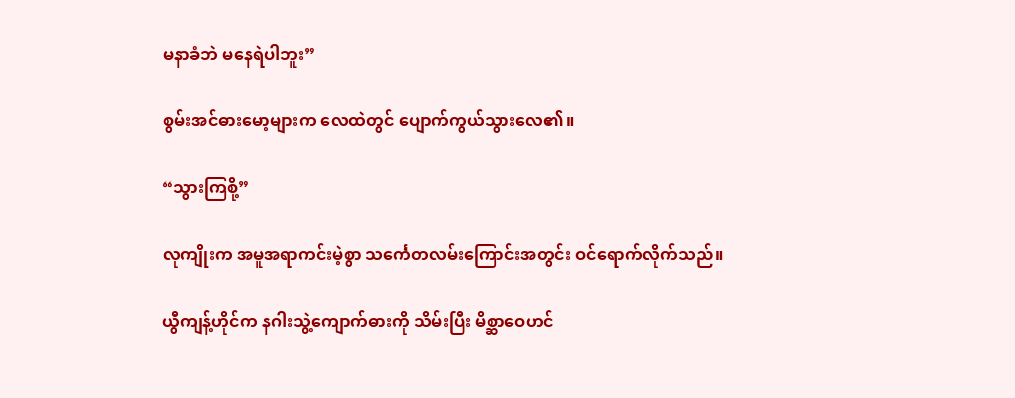မနာခံဘဲ မနေရဲပါဘူး”

စွမ်းအင်ဓားမော့များက လေထဲတွင် ပျောက်ကွယ်သွားလေ၏။

“သွားကြစို့”

လုကျိုးက အမူအရာကင်းမဲ့စွာ သင်္ကေတလမ်းကြောင်းအတွင်း ဝင်ရောက်လိုက်သည်။

ယွီကျန့်ဟိုင်က နဂါးသွဲ့ကျောက်ဓားကို သိမ်းပြီး မိစ္ဆာဝေဟင်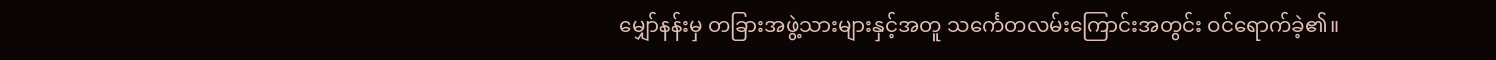မျှော်နန်းမှ တခြားအဖွဲ့သားများနှင့်အတူ သင်္ကေတလမ်းကြောင်းအတွင်း ဝင်ရောက်ခဲ့၏။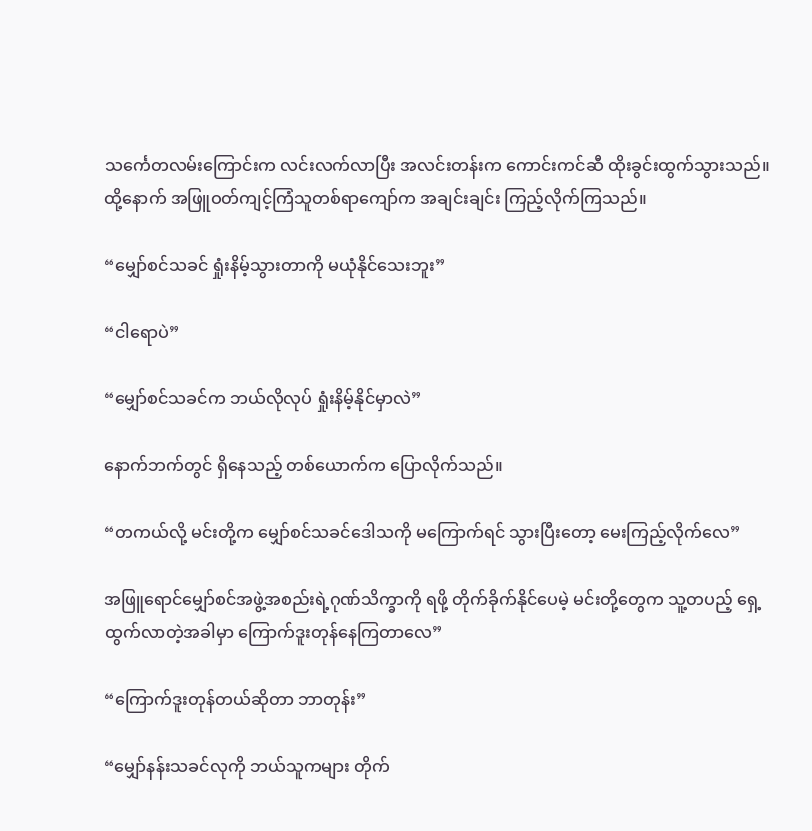သင်္ကေတလမ်းကြောင်းက လင်းလက်လာပြီး အလင်းတန်းက ကောင်းကင်ဆီ ထိုးခွင်းထွက်သွားသည်။ ထို့နောက် အဖြူဝတ်ကျင့်ကြံသူတစ်ရာကျော်က အချင်းချင်း ကြည့်လိုက်ကြသည်။

“မျှော်စင်သခင် ရှုံးနိမ့်သွားတာကို မယုံနိုင်သေးဘူး”

“ငါရောပဲ”

“မျှော်စင်သခင်က ဘယ်လိုလုပ် ရှုံးနိမ့်နိုင်မှာလဲ”

နောက်ဘက်တွင် ရှိနေသည့် တစ်ယောက်က ပြောလိုက်သည်။

“တကယ်လို့ မင်းတို့က မျှော်စင်သခင်ဒေါသကို မကြောက်ရင် သွားပြီးတော့ မေးကြည့်လိုက်လေ”

အဖြူရောင်မျှော်စင်အဖွဲ့အစည်းရဲ့ဂုဏ်သိက္ခာကို ရဖို့ တိုက်ခိုက်နိုင်ပေမဲ့ မင်းတို့တွေက သူ့တပည့် ရှေ့ထွက်လာတဲ့အခါမှာ ကြောက်ဒူးတုန်နေကြတာလေ”

“ကြောက်ဒူးတုန်တယ်ဆိုတာ ဘာတုန်း”

“မျှော်နန်းသခင်လုကို ဘယ်သူကများ တိုက်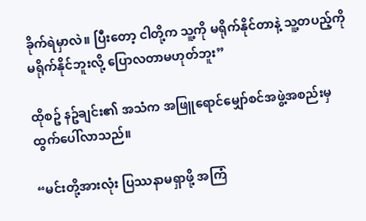ခိုက်ရဲမှာလဲ။ ပြီးတော့ ငါတို့က သူ့ကို မရိုက်နိုင်တာနဲ့ သူ့တပည့်ကို မရိုက်နိုင်ဘူးလို့ ပြောလတာမဟုတ်ဘူး”

ထိုစဥ် နဥ်ချင်း၏ အသံက အဖြူရောင်မျှော်စင်အဖွဲ့အစည်းမှ ထွက်ပေါ်လာသည်။

“မင်းတို့အားလုံး ပြဿနာမရှာဖို့ အကြံ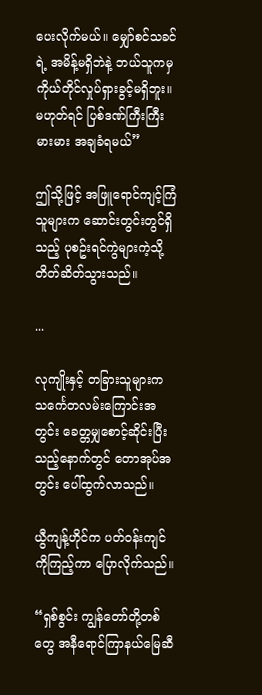ပေးလိုက်မယ်။ မျှော်စင်သခင်ရဲ့ အမိန့်မရှိဘဲနဲ့ ဘယ်သူကမှ ကိုယ်တိုင်လှုပ်ရှားခွင့်မရှိဘူး။ မဟုတ်ရင် ပြစ်ဒဏ်ကြီးကြီးမားမား အချခံရမယ်”

ဤသို့ဖြင့် အဖြူရောင်ကျင့်ကြံသူများက ဆောင်းတွင်းတွင်ရှိသည့် ပုစဥ်းရင်ကွဲများကဲ့သို့ တိတ်ဆိတ်သွားသည်။

...

လုကျိုးနှင့် တခြားသူများက သင်္ကေတလမ်းကြောင်းအတွင်း ခေတ္တမျှ‌စောင့်ဆိုင်းပြီးသည့်နောက်တွင် တောအုပ်အတွင်း ပေါ်ထွက်လာသည်။

ယွီကျန့်ဟိုင်က ပတ်ဝန်းကျင်ကိုကြည့်ကာ ပြောလိုက်သည်။

“ရှစ်စွင်း ကျွန်တော်တို့တစ်တွေ အနီရောင်ကြာနယ်မြေဆီ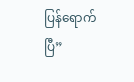ပြန်ရောက်ပြီ”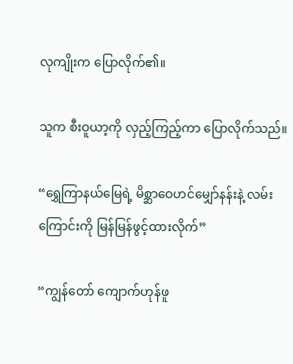လုကျိုးက ပြောလိုက်၏။

သူက စီးဝူယာ့ကို လှည့်ကြည့်ကာ ပြောလိုက်သည်။

“ရွှေကြာနယ်မြေရဲ့ မိစ္ဆာဝေဟင်မျှော်နန်းနဲ့ လမ်းကြောင်းကို မြန်မြန်ဖွင့်ထားလိုက်”

“ကျွန်တော် ကျောက်ဟုန်ဖူ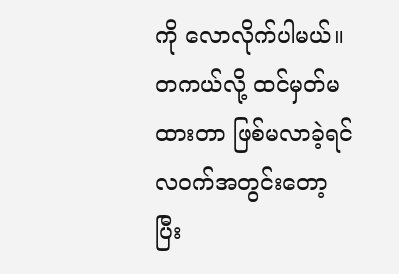ကို လောလိုက်ပါမယ်။ တကယ်လို့ ထင်မှတ်မထားတာ ဖြစ်မလာခဲ့ရင် လဝက်အတွင်းတော့ ပြီး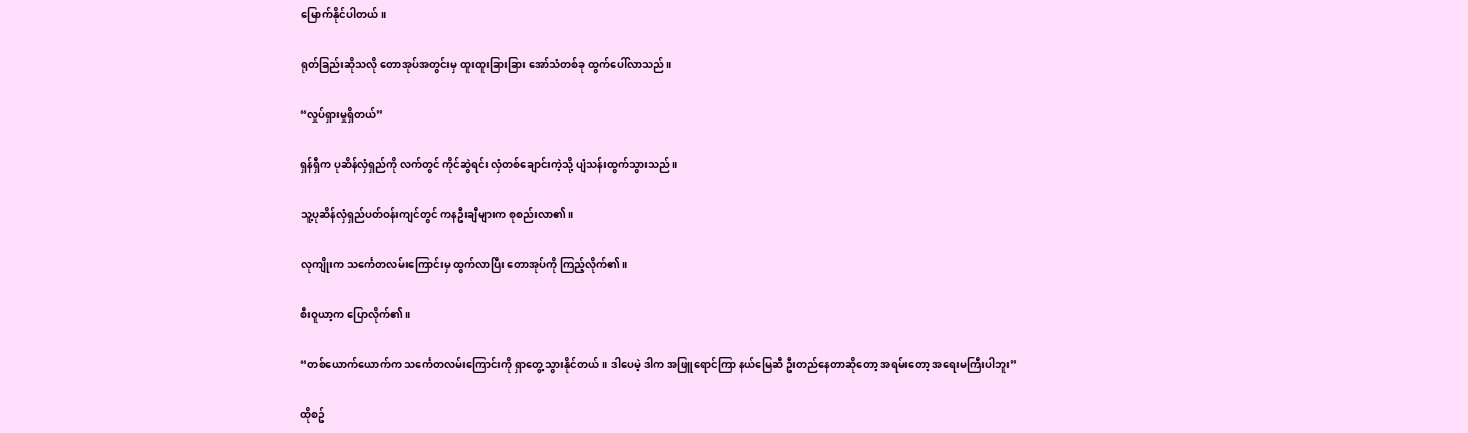မြောက်နိုင်ပါတယ်။

ရုတ်ခြည်းဆိုသလို တောအုပ်အတွင်းမှ ထူးထူးခြားခြား အော်သံတစ်ခု ထွက်ပေါ်လာသည်။

“လှုပ်ရှားမှုရှိတယ်”

ရှန်ရှီက ပုဆိန်လှံရှည်ကို လက်တွင် ကိုင်ဆွဲရင်း လှံတစ်ချောင်းကဲ့သို့ ပျံသန်းထွက်သွားသည်။

သူ့ပုဆိန်လှံရှည်ပတ်ဝန်းကျင်တွင် ကနဦးချီများက စုစည်းလာ၏။

လုကျိုးက သင်္ကေတလမ်းကြောင်းမှ ထွက်လာပြီး တောအုပ်ကို ကြည့်လိုက်၏။

စီးဝူယာ့က ပြောလိုက်၏။

“တစ်ယောက်ယောက်က သင်္ကေတလမ်းကြောင်းကို ရှာတွေ့သွားနိုင်တယ်။ ဒါပေမဲ့ ဒါက အဖြူရောင်ကြာ နယ်မြေဆီ ဦးတည်နေတာဆိုတော့ အရမ်းတော့ အရေးမကြီးပါဘူး”

ထိုစဥ်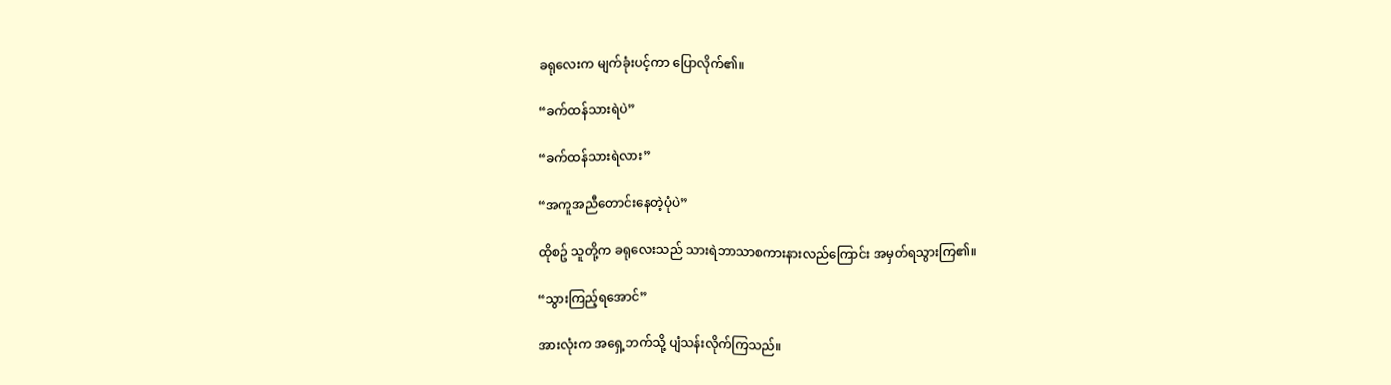ခရုလေးက မျက်ခုံးပင့်ကာ ပြောလိုက်၏။

“ခက်ထန်သားရဲပဲ”

“ခက်ထန်သားရဲလား”

“အကူအညီတောင်းနေတဲ့ပုံပဲ”

ထိုစဥ် သူတို့က ခရုလေးသည် သားရဲဘာသာစကားနားလည်ကြောင်း အမှတ်ရသွားကြ၏။

“သွားကြည့်ရအောင်”

အားလုံးက အရှေ့ဘက်သို့ ပျံသန်းလိုက်ကြသည်။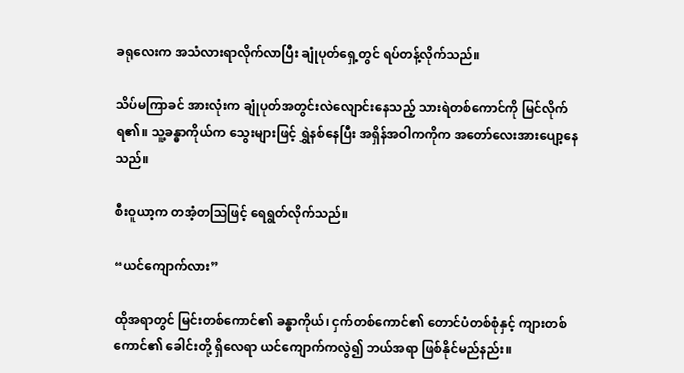ခရုလေးက အသံလားရာလိုက်လာပြီး ချုံပုတ်ရှေ့တွင် ရပ်တန့်လိုက်သည်။

သိပ်မကြာခင် အားလုံးက ‌ချုံပုတ်အတွင်းလဲလျောင်းနေသည့် သားရဲတစ်ကောင်ကို မြင်လိုက်ရ၏။ သူ့ခန္ဓာကိုယ်က သွေးများဖြင့် ရွှဲနစ်နေပြီး အရှိန်အဝါကကိုက အတော်လေးအားပျော့နေသည်။

စီးဝူယာ့က တအံ့တသြဖြင့် ရေရွတ်လိုက်သည်။

“ယင်ကျောက်လား”

ထိုအရာတွင် မြင်းတစ်ကောင်၏ ခန္ဓာကိုယ်၊ ငှက်တစ်ကောင်၏ တောင်ပံတစ်စုံနှင့် ကျားတစ်ကောင်၏ ခေါင်းတို့ ရှိလေရာ ယင်ကျောက်ကလွဲ၍ ဘယ်အရာ ဖြစ်နိုင်မည်နည်း။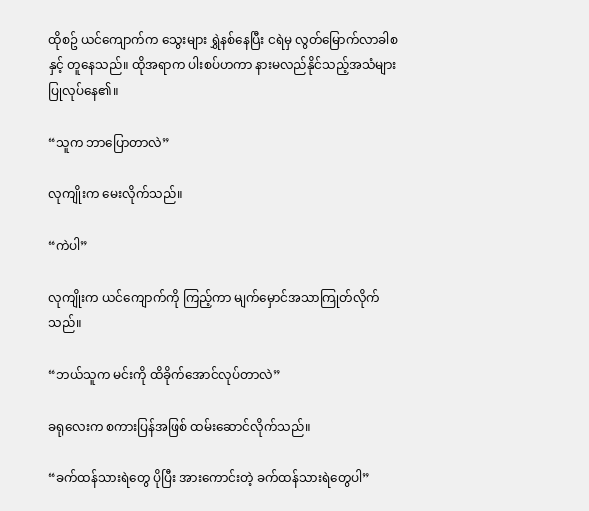ထိုစဥ် ယင်ကျောက်က သွေးများ ရွှဲနစ်နေပြီး ငရဲမှ လွတ်မြောက်လာခါစနှင့် တူနေသည်။ ထိုအရာက ပါးစပ်ဟကာ နားမလည်နိုင်သည့်အသံများ ပြုလုပ်နေ၏။

“သူက ဘာပြောတာလဲ”

လုကျိုးက မေးလိုက်သည်။

“ကဲပါ”

လုကျိုးက ယင်ကျောက်ကို ကြည့်ကာ မျက်မှောင်အသာကြုတ်လိုက်သည်။

“ဘယ်သူက မင်းကို ထိခိုက်အောင်လုပ်တာလဲ”

ခရုလေးက စကားပြန်အဖြစ် ထမ်းဆောင်လိုက်သည်။

“ခက်ထန်သားရဲတွေ ပိုပြီး အားကောင်းတဲ့ ခက်ထန်သားရဲတွေပါ”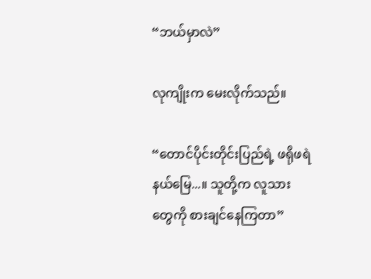“ဘယ်မှာလဲ”

လုကျိုးက မေးလိုက်သည်။

“တောင်ပိုင်းတိုင်းပြည်ရဲ့ ဖရိုဖရဲနယ်မြေ...။ သူတို့က လူသားတွေကို စားချင်နေကြတာ”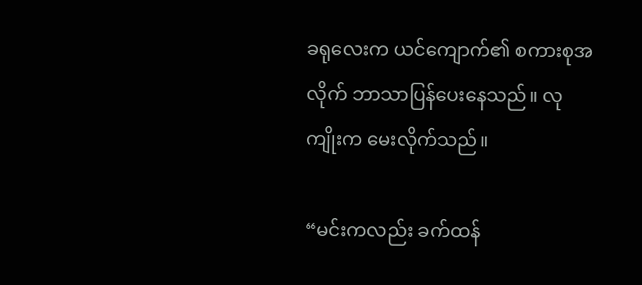ခရုလေးက ယင်ကျောက်၏ စကားစုအလိုက် ဘာသာပြန်ပေးနေသည်။ လုကျိုးက မေးလိုက်သည်။

“မင်းကလည်း ခက်ထန်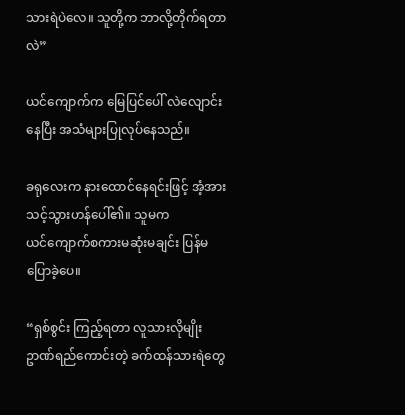သားရဲပဲလေ။ သူတို့က ဘာလို့တိုက်ရတာလဲ”

ယင်ကျောက်က မြေပြင်ပေါ် လဲလျောင်းနေပြီး အသံများပြုလုပ်နေသည်။

ခရုလေးက နားထောင်နေရင်းဖြင့် အံ့အားသင့်သွားဟန်ပေါ်၏။ သူမက ယင်‌ကျောက်စကားမဆုံးမချင်း ပြန်မပြောခဲ့ပေ။

“ရှစ်စွင်း ကြည့်ရတာ လူသားလိုမျိုး ဥာဏ်ရည်ကောင်းတဲ့ ခက်ထန်သားရဲတွေ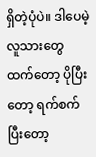ရှိတဲ့ပုံပဲ။ ဒါပေမဲ့ လူသားတွေထက်တော့ ပိုပြီးတော့ ရက်စက်ပြီးတော့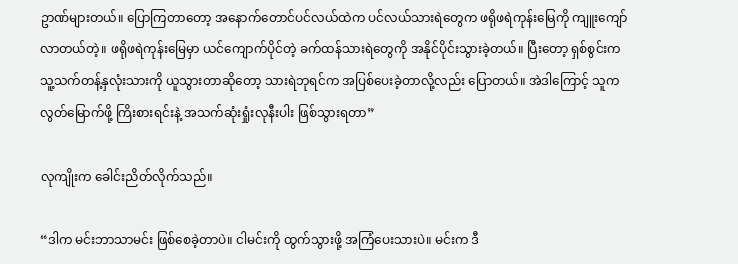ဥာဏ်များတယ်။ ပြောကြတာတော့ အနောက်တောင်ပင်လယ်ထဲက ပင်လယ်သားရဲတွေက ဖရိုဖရဲကုန်းမြေကို ကျူးကျော်လာတယ်တဲ့။ ဖရိုဖရဲကုန်းမြေမှာ ယင်ကျောက်ပိုင်တဲ့ ခက်ထန်သားရဲတွေကို အနိုင်ပိုင်းသွားခဲ့တယ်။ ပြီးတော့ ရှစ်စွင်းက သူ့သက်တန့်နှလုံးသားကို ယူသွားတာဆိုတော့ သားရဲဘုရင်က အပြစ်ပေးခဲ့တာလို့လည်း ပြောတယ်။ အဲဒါကြောင့် သူက လွတ်မြောက်ဖို့ ကြိးစားရင်းနဲ့ အသက်ဆုံးရှုံးလုနီးပါး ဖြစ်သွားရတာ”

လုကျိုးက ခေါင်းညိတ်လိုက်သည်။

“ဒါက မင်းဘာသာမင်း ဖြစ်စေခဲ့တာပဲ။ ငါမင်းကို ထွက်သွားဖို့ အကြံပေးသားပဲ။ မင်းက ဒီ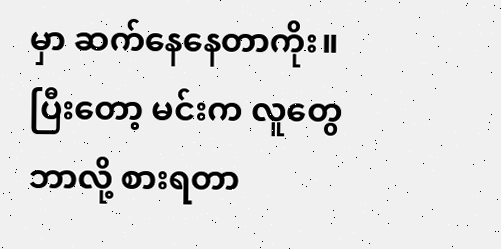မှာ ဆက်နေနေတာကိုး။ ပြီးတော့ မင်းက လူတွေဘာလို့ စားရတာ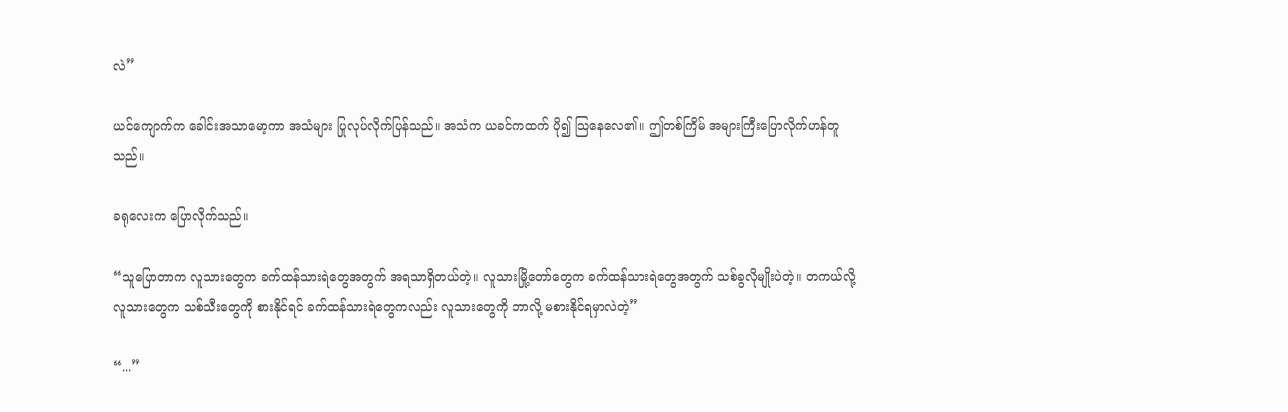လဲ”

ယင်ကျောက်က ခေါင်းအသာမော့ကာ အသံများ ပြုလုပ်လိုက်ပြန်သည်။ အသံက ယခင်ကထက် ပို၍ သြနေလေ၏။ ဤတစ်ကြိမ် အများကြီးပြောလိုက်ဟန်တူသည်။

ခရုလေးက ပြောလိုက်သည်။

“သူပြောတာက လူသားတွေက ခက်ထန်သားရဲတွေအတွက် အရသာရှိတယ်တဲ့။ လူသားမြို့တော်တွေက ခက်ထန်သားရဲတွေအတွက် သစ်ခွလိုမျိုးပဲတဲ့။ တကယ်လို့ လူသားတွေက သစ်သီးတွေကို စားနိုင်ရင် ခက်ထန်သားရဲတွေကလည်း လူသားတွေကို ဘာလို့ မစားနိုင်ရမှာလဲတဲ့”

“...”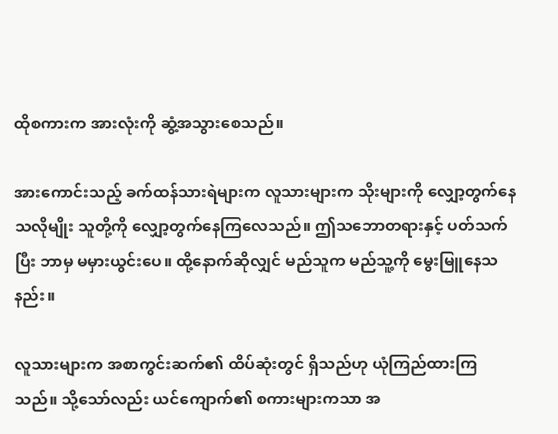ထိုစကားက အားလုံးကို ဆွံ့အသွားစေသည်။

အားကောင်းသည့် ခက်ထန်သားရဲများက လူသားများက သိုးများကို လျှော့တွက်နေသလိုမျိုး သူတို့ကို လျှော့တွက်နေကြလေသည်။ ဤသဘောတရားနှင့် ပတ်သက်ပြီး ဘာမှ မမှားယွင်းပေ။ ထို့နောက်ဆိုလျှင် မည်သူက မည်သူ့ကို မွေးမြူနေသနည်း။

လူသားများက အစာကွင်းဆက်၏ ထိပ်ဆုံးတွင် ရှိသည်ဟု ယုံကြည်ထားကြသည်။ သို့သော်လည်း ယင်ကျောက်၏ စကားများကသာ အ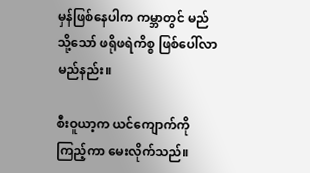မှန်ဖြစ်နေပါက ကမ္ဘာတွင် မည်သို့သော် ဖရိုဖရဲကိစ္စ ဖြစ်ပေါ်လာမည်နည်း။

စီးဝူယာ့က ယင်ကျောက်ကိုကြည့်ကာ မေးလိုက်သည်။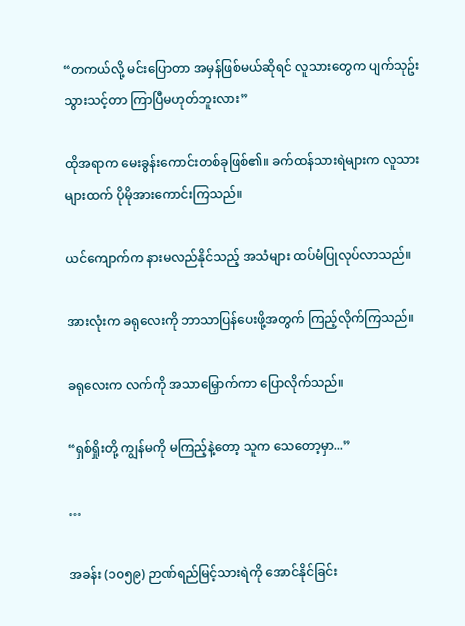“တကယ်လို့ မင်းပြောတာ အမှန်ဖြစ်မယ်ဆိုရင် လူသားတွေက ပျက်သုဥ်းသွားသင့်တာ ကြာပြီမဟုတ်ဘူးလား”

ထိုအရာက မေးခွန်းကောင်းတစ်ခုဖြစ်၏။ ခက်ထန်သားရဲများက လူသားများထက် ပိုမိုအားကောင်းကြသည်။

ယင်ကျောက်က နားမလည်နိုင်သည့် အသံများ ထပ်မံပြုလုပ်လာသည်။

အားလုံးက ခရုလေးကို ဘာသာပြန်ပေးဖို့အတွက် ကြည့်လိုက်ကြသည်။

ခရုလေးက လက်ကို အသာမြှောက်ကာ ပြောလိုက်သည်။

“ရှစ်ရှိုးတို့ ကျွန်မကို မကြည့်နဲ့တော့ သူက သေတော့မှာ...”

…

အခန်း (၁၀၅၉) ဉာဏ်ရည်မြင့်သားရဲကို အောင်နိုင်ခြင်း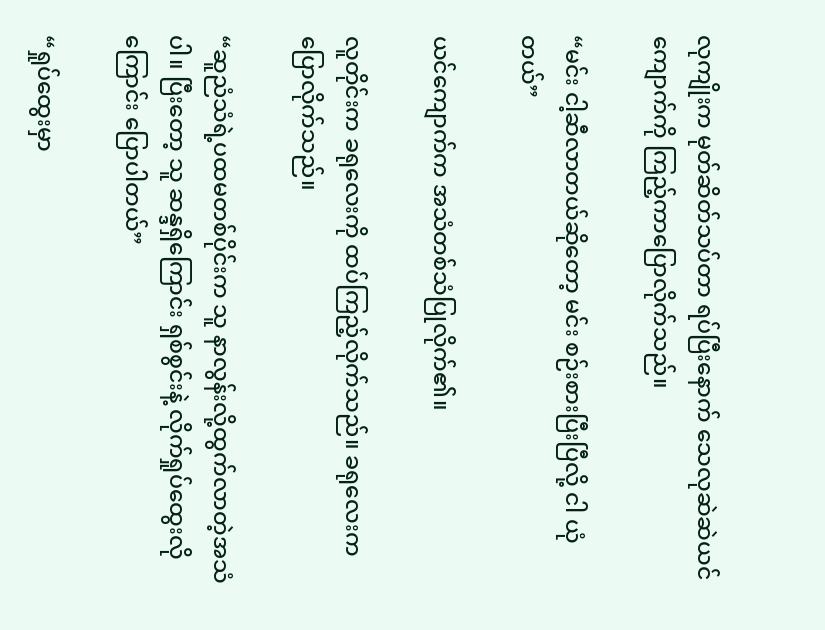လုကျိုးက မုတ်ဆိတ်သပ်တာ ရပ်ပြီးနောက် သေလုဆဲဆဲယင်ကျောက်ကို ကြည့်ကာပြောလိုက်သည်။

“မင်း ငါ့ဆီလာတယ်ဆိုတော့ မင်း စဉ်းစားပြီးပြီလို့ ငါ ယုံတယ်”

ယင်ကျောက်က အသံတစ်သံပြုလိုက်၏။

လူတိုင်းက ခရုလေးကို ထပ်ကြည့်လိုက်သည်။ ခရုလေးက ပြောလိုက်သည်။

“ဆူညံသံရဲ့ပထမတစ်ပိုင်းက သူ နာလွန်းလို့ထွက်လာတဲ့အသံပါ။ ပြီးတော့ သူ ဆန္ဒရှိကြောင်း ရှစ်စွင်းနဲ့ လိုက်ရှုပ်ထွေးလိုကြောင်း ပြောပါတယ်”

“ရှုပ်ထွေးမှာ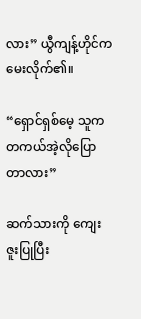လား” ယွီကျန့်ဟိုင်က မေးလိုက်၏။

“ရှောင်ရှစ်မေ့ သူက တကယ်အဲ့လိုပြောတာလား”

ဆက်သားကို ကျေးဇူးပြုပြီး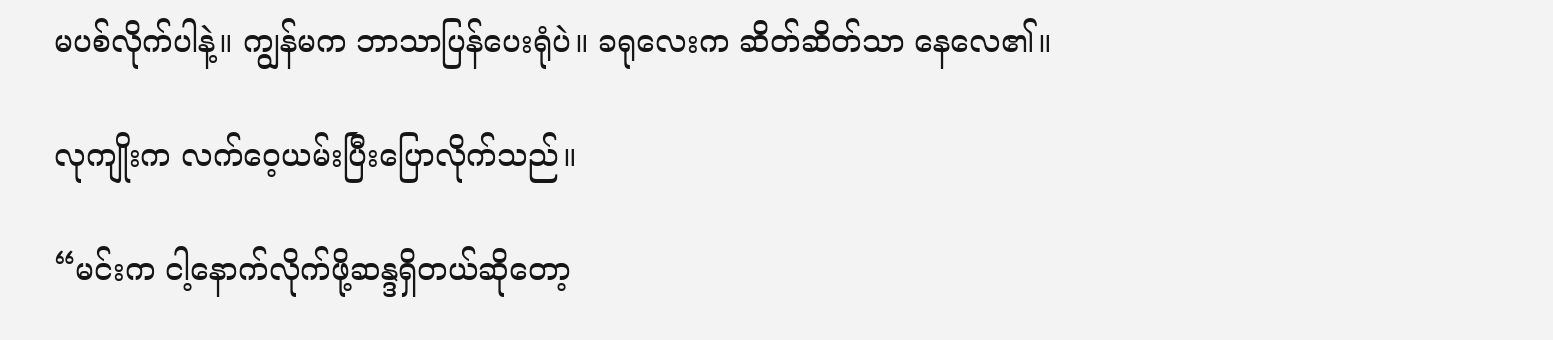မပစ်လိုက်ပါနဲ့။ ကျွန်မက ဘာသာပြန်ပေးရုံပဲ။ ခရုလေးက ဆိတ်ဆိတ်သာ နေလေ၏။

လုကျိုးက လက်ဝေ့ယမ်းပြီးပြောလိုက်သည်။

“မင်းက ငါ့နောက်လိုက်ဖို့ဆန္ဒရှိတယ်ဆိုတော့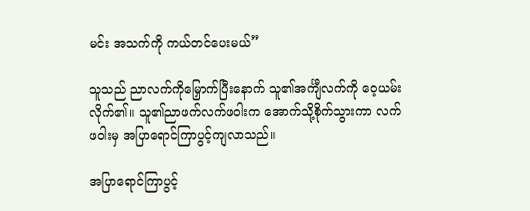မင်း အသက်ကို ကယ်တင်ပေးမယ်”

သူသည် ညာလက်ကိုမြှောက်ပြီးနောက် သူ၏အင်္ကျီလက်ကို ဝေ့ယမ်းလိုက်၏။ သူ၏ညာဖက်လက်ဖဝါးက အောက်သို့စိုက်သွားကာ လက်ဖဝါးမှ အပြာရောင်ကြာပွင့်ကျလာသည်။

အပြာရောင်ကြာပွင့်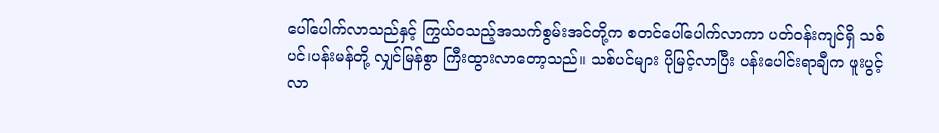ပေါ်ပေါက်လာသည်နှင့် ကြွယ်ဝသည့်အသက်စွမ်းအင်တို့က စတင်ပေါ်ပေါက်လာကာ ပတ်ဝန်းကျင်ရှိ သစ်ပင်၊ပန်းမန်တို့ လျှင်မြန်စွာ ကြီးထွားလာတော့သည်။ သစ်ပင်များ ပိုမြင့်လာပြီး ပန်းပေါင်းရာချီက ဖူးပွင့်လာ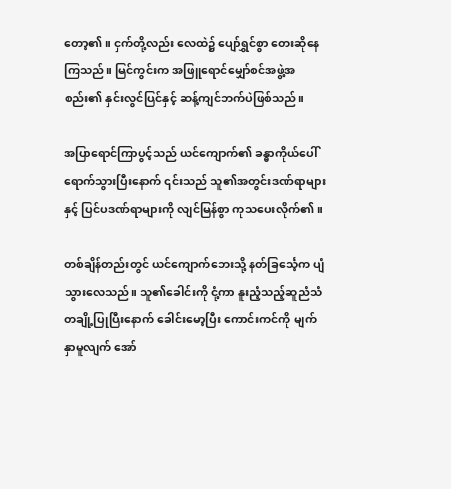တော့၏။ ငှက်တို့လည်း လေထဲ၌ ပျော်ရွှင်စွာ တေးဆိုနေကြသည်။ မြင်ကွင်းက အဖြူရောင်မျှော်စင်အဖွဲ့အစည်း၏ နှင်းလွင်ပြင်နှင့် ဆန့်ကျင်ဘက်ပဲဖြစ်သည်။

အပြာရောင်ကြာပွင့်သည် ယင်ကျောက်၏ ခန္ဓာကိုယ်ပေါ်ရောက်သွားပြီးနောက် ၎င်းသည် သူ၏အတွင်းဒဏ်ရာများနှင့် ပြင်ပဒဏ်ရာများကို လျင်မြန်စွာ ကုသပေးလိုက်၏။

တစ်ချိန်တည်းတွင် ယင်ကျောက်ဘေးသို့ နတ်ခြင်္သေ့က ပျံသွားလေသည်။ သူ၏ခေါင်းကို ငုံ့ကာ နူးညံ့သည့်ဆူညံသံတချို့ပြုပြီးနောက် ခေါင်းမော့ပြီး ကောင်းကင်ကို မျက်နှာမူလျက် အော်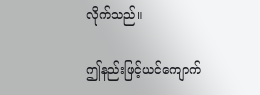လိုက်သည်။

ဤနည်းဖြင့်ယင်ကျောက်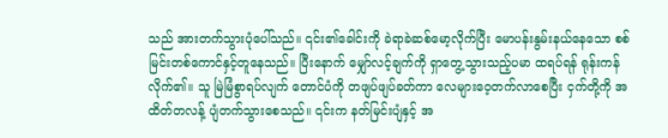သည် အားတက်သွားပုံပေါ်သည်။ ၎င်း၏ခေါင်းကို ခဲရာခဲဆစ်မော့လိုက်ပြီး မောပန်းနွမ်းနယ်နေသော စစ်မြင်းတစ်ကောင်နှင့်တူနေသည်။ ပြီးနောက် မျှော်လင့်ချက်ကို ရှာတွေ့သွားသည့်ပမာ ထရပ်ရန် ရုန်းကန်လိုက်၏။ သူ မြဲမြံစွာရပ်လျက် တောင်ပံကို တဖျပ်ဖျပ်ခတ်ကာ လေများဝေ့တက်လာစေပြီး ငှက်တို့ကို အထိတ်တလန့် ပျံတက်သွားစေသည်။ ၎င်းက နတ်မြင်းပျံနှင့် အ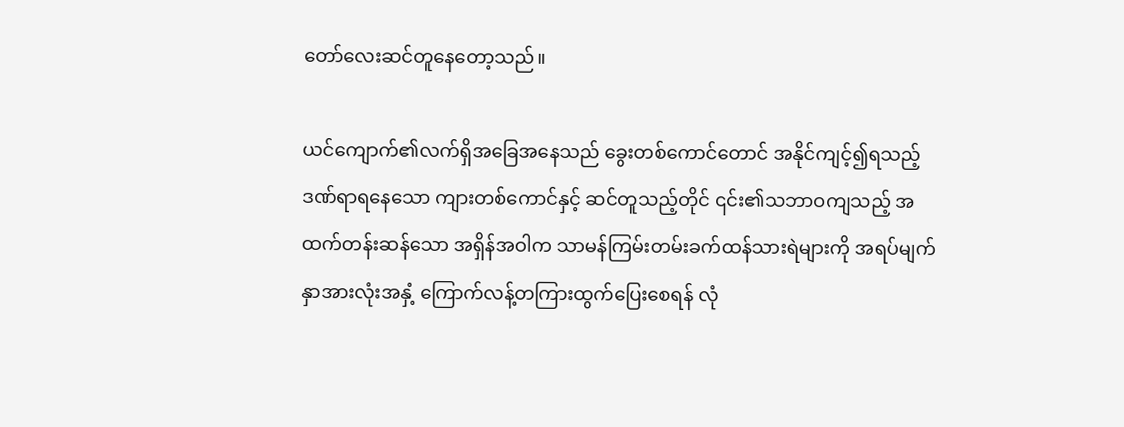တော်လေးဆင်တူနေတော့သည်။

ယင်ကျောက်၏လက်ရှိအခြေအနေသည် ခွေးတစ်ကောင်တောင် အနိုင်ကျင့်၍ရသည့် ဒဏ်ရာရနေသော ကျားတစ်ကောင်နှင့် ဆင်တူသည့်တိုင် ၎င်း၏သဘာဝကျသည့် အထက်တန်းဆန်သော အရှိန်အဝါက သာမန်ကြမ်းတမ်းခက်ထန်သားရဲများကို အရပ်မျက်နှာအားလုံးအနှံ့ ကြောက်လန့်တကြားထွက်ပြေးစေရန် လုံ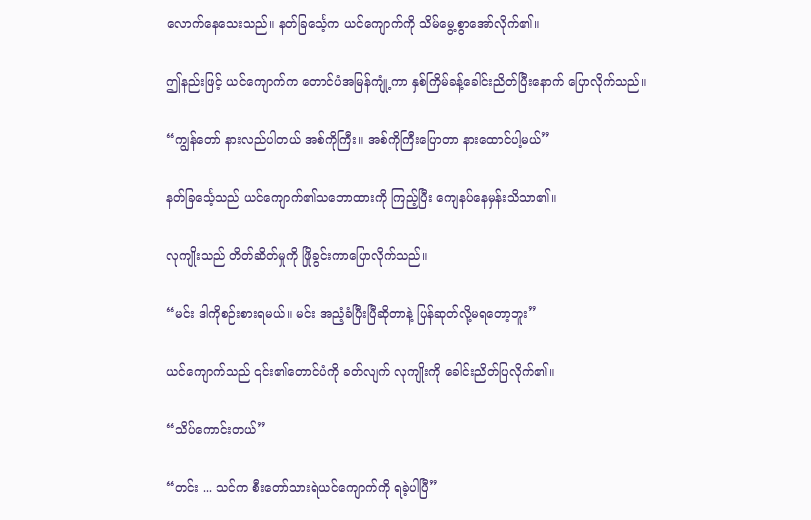လောက်နေသေးသည်။ နတ်ခြင်္သေ့က ယင်ကျောက်ကို သိမ်မွေ့စွာအော်လိုက်၏။

ဤနည်းဖြင့် ယင်ကျောက်က တောင်ပံအမြန်ကျုံ့ကာ နှစ်ကြိမ်ခန့်ခေါင်းညိတ်ပြီးနောက် ပြောလိုက်သည်။

“ကျွန်တော် နားလည်ပါတယ် အစ်ကိုကြီး။ အစ်ကိုကြီးပြောတာ နားထောင်ပါ့မယ်”

နတ်ခြင်္သေ့သည် ယင်ကျောက်၏သဘောထားကို ကြည့်ပြီး ကျေနပ်နေမှန်းသိသာ၏။

လုကျိုးသည် တိတ်ဆိတ်မှုကို ဖြိုခွင်းကာပြောလိုက်သည်။

“မင်း ဒါကိုစဉ်းစားရမယ်။ မင်း အညံ့ခံပြီးပြီဆိုတာနဲ့ ပြန်ဆုတ်လို့မရတော့ဘူး”

ယင်ကျောက်သည် ၎င်း၏တောင်ပံကို ခတ်လျက် လုကျိုးကို ခေါင်းညိတ်ပြလိုက်၏။

“သိပ်ကောင်းတယ်”

“တင်း ... သင်က စီးတော်သားရဲယင်ကျောက်ကို ရခဲ့ပါပြီ”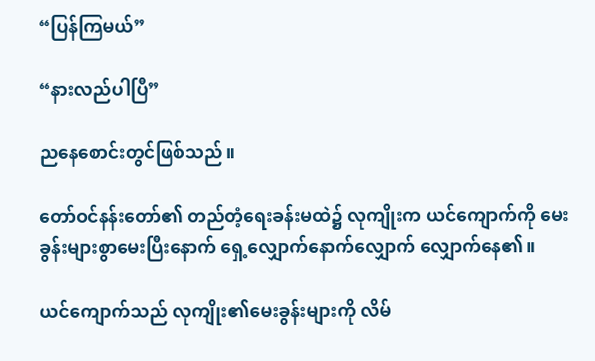“ပြန်ကြမယ်”

“နားလည်ပါပြီ”

ညနေစောင်းတွင်ဖြစ်သည်။

တော်ဝင်နန်းတော်၏ တည်တံ့ရေးခန်းမထဲ၌ လုကျိုးက ယင်ကျောက်ကို မေးခွန်းများစွာမေးပြီးနောက် ရှေ့လျှောက်နောက်လျှောက် လျှောက်နေ၏။

ယင်ကျောက်သည် လုကျိုး၏မေးခွန်းများကို လိမ်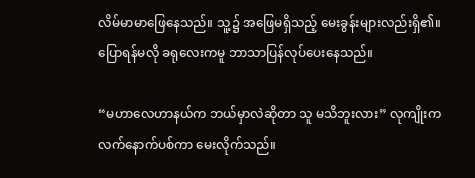လိမ်မာမာဖြေနေသည်။ သူ့၌ အဖြေမရှိသည့် မေးခွန်းများလည်းရှိ၏။ ပြောရန်မလို ခရုလေးကမူ ဘာသာပြန်လုပ်ပေးနေသည်။

“မဟာလေဟာနယ်က ဘယ်မှာလဲဆိုတာ သူ မသိဘူးလား” လုကျိုးက လက်နောက်ပစ်ကာ မေးလိုက်သည်။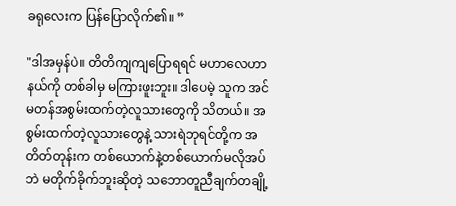ခရုလေးက ပြန်ပြောလိုက်၏။ ”

"ဒါအမှန်ပဲ။ တိတိကျကျပြောရရင် မဟာလေဟာနယ်ကို တစ်ခါမှ မကြားဖူးဘူး။ ဒါပေမဲ့ သူက အင်မတန်အစွမ်းထက်တဲ့လူသားတွေကို သိတယ်။ အစွမ်းထက်တဲ့လူသားတွေနဲ့ သားရဲဘုရင်တို့က အတိတ်တုန်းက တစ်ယောက်နဲ့တစ်ယောက်မလိုအပ်ဘဲ မတိုက်ခိုက်ဘူးဆိုတဲ့ သဘောတူညီချက်တချို့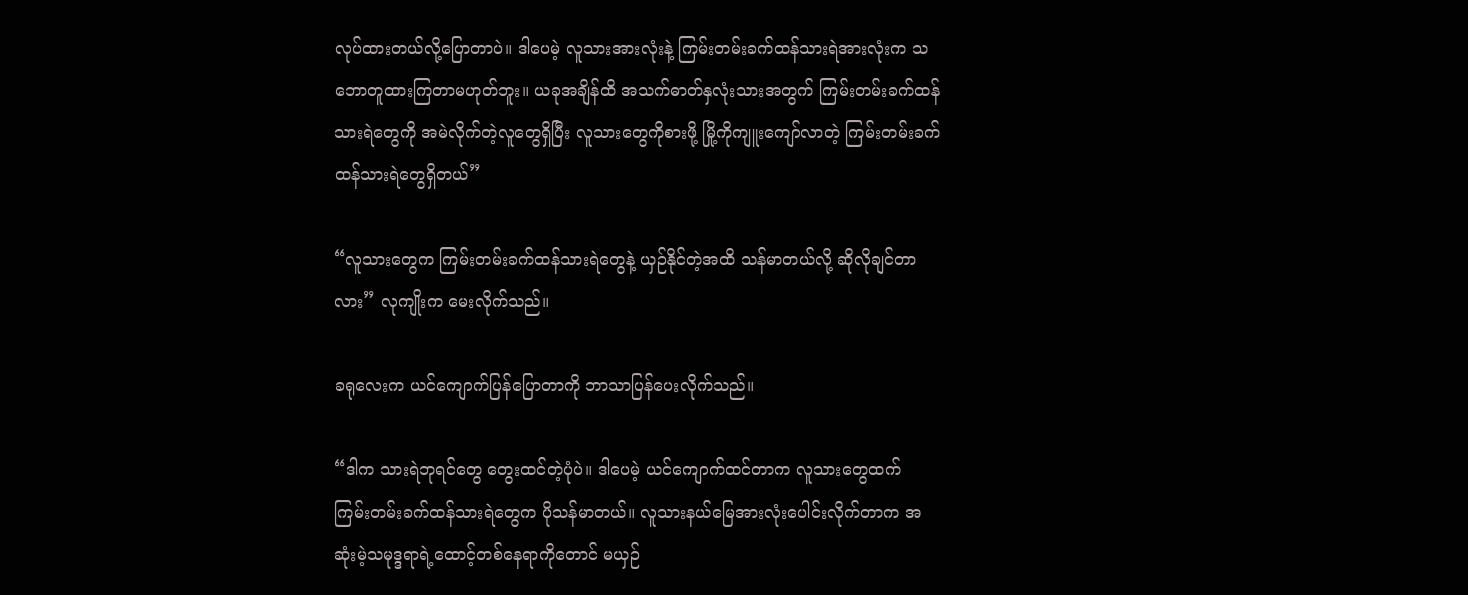လုပ်ထားတယ်လို့ပြောတာပဲ။ ဒါပေမဲ့ လူသားအားလုံးနဲ့ ကြမ်းတမ်းခက်ထန်သားရဲအားလုံးက သဘောတူထားကြတာမဟုတ်ဘူး။ ယခုအချိန်ထိ အသက်ဓာတ်နှလုံးသားအတွက် ကြမ်းတမ်းခက်ထန်သားရဲတွေကို အမဲလိုက်တဲ့လူတွေရှိပြီး လူသားတွေကိုစားဖို့ မြို့ကိုကျူးကျော်လာတဲ့ ကြမ်းတမ်းခက်ထန်သားရဲတွေရှိတယ်”

“လူသားတွေက ကြမ်းတမ်းခက်ထန်သားရဲတွေနဲ့ ယှဉ်နိုင်တဲ့အထိ သန်မာတယ်လို့ ဆိုလိုချင်တာလား” လုကျိုးက မေးလိုက်သည်။

ခရုလေးက ယင်ကျောက်ပြန်ပြောတာကို ဘာသာပြန်ပေးလိုက်သည်။

“ဒါက သားရဲဘုရင်တွေ တွေးထင်တဲ့ပုံပဲ။ ဒါပေမဲ့ ယင်ကျောက်ထင်တာက လူသားတွေထက် ကြမ်းတမ်းခက်ထန်သားရဲတွေက ပိုသန်မာတယ်။ လူသားနယ်မြေအားလုံးပေါင်းလိုက်တာက အဆုံးမဲ့သမုဒ္ဒရာရဲ့ထောင့်တစ်နေရာကိုတောင် မယှဉ်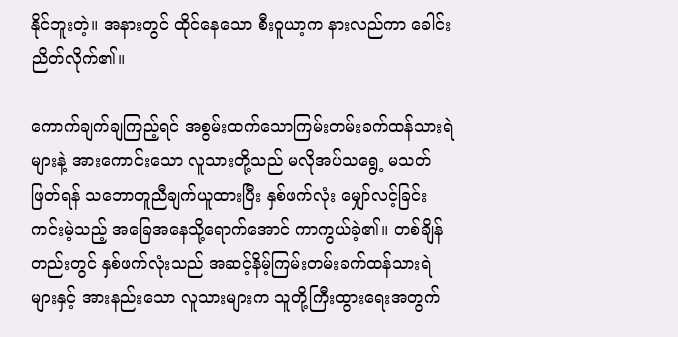နိုင်ဘူးတဲ့။ အနားတွင် ထိုင်နေသော စီးဝူယာ့က နားလည်ကာ ခေါင်းညိတ်လိုက်၏။

ကောက်ချက်ချကြည့်ရင် အစွမ်းထက်သောကြမ်းတမ်းခက်ထန်သားရဲများနဲ့ အားကောင်းသော လူသားတို့သည် မလိုအပ်သရွေ့ မသတ်ဖြတ်ရန် သဘောတူညီချက်ယူထားပြီး နှစ်ဖက်လုံး မျှော်လင့်ခြင်းကင်းမဲ့သည့် အခြေအနေသို့ရောက်အောင် ကာကွယ်ခဲ့၏။ တစ်ချိန်တည်းတွင် နှစ်ဖက်လုံးသည် အဆင့်နိမ့်ကြမ်းတမ်းခက်ထန်သားရဲများနှင့် အားနည်းသော လူသားများက သူတို့ကြီးထွားရေးအတွက်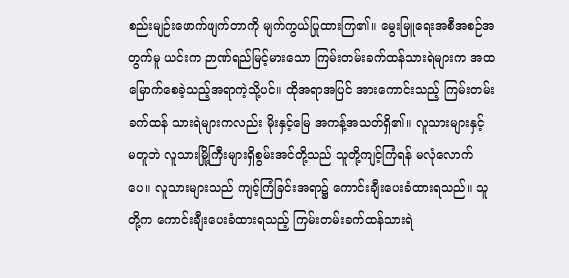စည်းမျဉ်းဖောက်ဖျက်တာကို မျက်ကွယ်ပြုထားကြ၏။ မွေးမြူရေးအစီအစဉ်အတွက်မူ ယင်းက ဉာဏ်ရည်မြင့်မားသော ကြမ်းတမ်းခက်ထန်သားရဲများက အထမြောက်စေခဲ့သည့်အရာကဲ့သို့ပင်။ ထိုအရာအပြင် အားကောင်းသည့် ကြမ်းတမ်းခက်ထန် သားရဲများကလည်း မိုးနှင့်မြေ အကန့်အသတ်ရှိ၏။ လူသားများနှင့် မတူဘဲ လူသားမြို့ကြီးများရှိစွမ်းအင်တို့သည် သူတို့ကျင့်ကြံရန် မလုံလောက်ပေ။ လူသားများသည် ကျင့်ကြံခြင်းအရာ၌ ကောင်းချီးပေးခံထားရသည်။ သူတို့က ကောင်းချီးပေးခံထားရသည့် ကြမ်းတမ်းခက်ထန်သားရဲ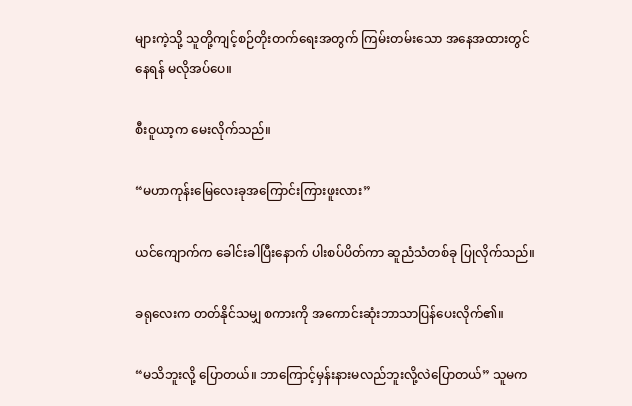များကဲ့သို့ သူတို့ကျင့်စဉ်တိုးတက်ရေးအတွက် ကြမ်းတမ်းသော အနေအထားတွင် နေရန် မလိုအပ်ပေ။

စီးဝူယာ့က မေးလိုက်သည်။

“မဟာကုန်းမြေလေးခုအကြောင်းကြားဖူးလား”

ယင်ကျောက်က ခေါင်းခါပြီးနောက် ပါးစပ်ပိတ်ကာ ဆူညံသံတစ်ခု ပြုလိုက်သည်။

ခရုလေးက တတ်နိုင်သမျှ စကားကို အကောင်းဆုံးဘာသာပြန်ပေးလိုက်၏။

“မသိဘူးလို့ ပြောတယ်။ ဘာကြောင့်မှန်းနားမလည်ဘူးလို့လဲပြောတယ်” သူမက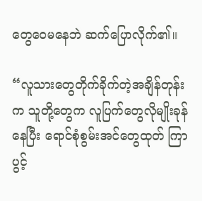တွေဝေမနေဘဲ ဆက်ပြောလိုက်၏။

“လူသားတွေတိုက်ခိုက်တဲ့အချိန်တုန်းက သူတို့တွေက လူပြက်တွေလိုမျိုးခုန်နေပြီး ရောင်စုံစွမ်းအင်တွေထုတ် ကြာပွင့်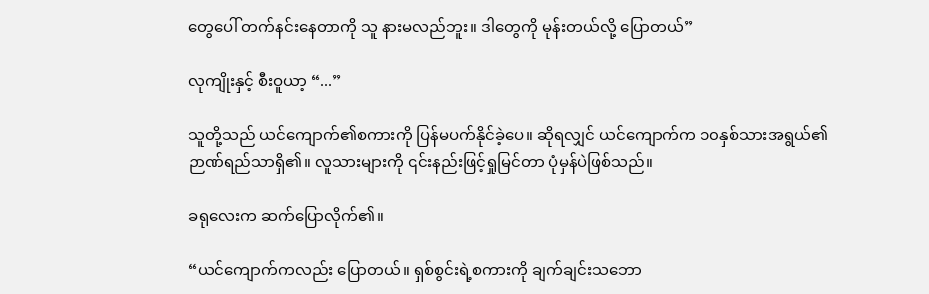တွေပေါ် တက်နင်းနေတာကို သူ နားမလည်ဘူး။ ဒါတွေကို မုန်းတယ်လို့ ပြောတယ်”

လုကျိုးနှင့် စီးဝူယာ့ “...”

သူတို့သည် ယင်ကျောက်၏စကားကို ပြန်မပက်နိုင်ခဲ့ပေ။ ဆိုရလျှင် ယင်ကျောက်က ၁၀နှစ်သားအရွယ်၏ ဉာဏ်ရည်သာရှိ၏။ လူသားများကို ၎င်းနည်းဖြင့်ရှုမြင်တာ ပုံမှန်ပဲဖြစ်သည်။

ခရုလေးက ဆက်ပြောလိုက်၏။

“ယင်ကျောက်ကလည်း ပြောတယ်။ ရှစ်စွင်းရဲ့စကားကို ချက်ချင်းသဘော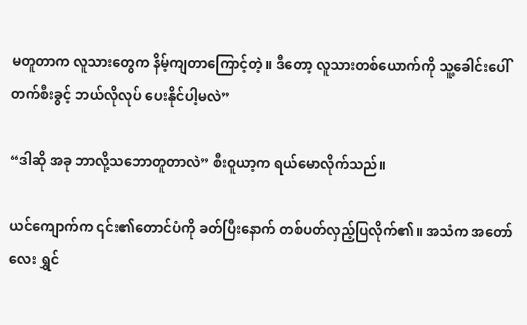မတူတာက လူသားတွေက နိမ့်ကျတာကြောင့်တဲ့။ ဒီတော့ လူသားတစ်ယောက်ကို သူ့ခေါင်းပေါ် တက်စီးခွင့် ဘယ်လိုလုပ် ပေးနိုင်ပါ့မလဲ”

“ဒါဆို အခု ဘာလို့သဘောတူတာလဲ” စီးဝူယာ့က ရယ်မောလိုက်သည်။

ယင်ကျောက်က ၎င်း၏တောင်ပံကို ခတ်ပြီးနောက် တစ်ပတ်လှည့်ပြလိုက်၏။ အသံက အတော်လေး ရွှင်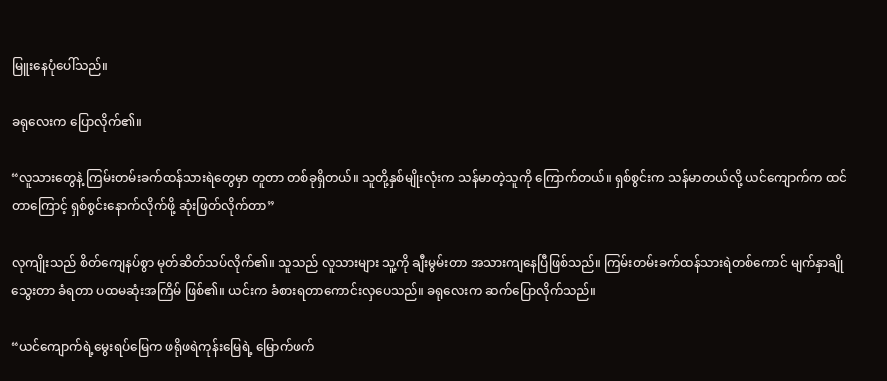မြူးနေပုံပေါ်သည်။

ခရုလေးက ပြောလိုက်၏။

“လူသားတွေနဲ့ ကြမ်းတမ်းခက်ထန်သားရဲတွေမှာ တူတာ တစ်ခုရှိတယ်။ သူတို့နှစ်မျိုးလုံးက သန်မာတဲ့သူကို ကြောက်တယ်။ ရှစ်စွင်းက သန်မာတယ်လို့ ယင်ကျောက်က ထင်တာကြောင့် ရှစ်စွင်းနောက်လိုက်ဖို့ ဆုံးဖြတ်လိုက်တာ”

လုကျိုးသည် စိတ်ကျေနပ်စွာ မုတ်ဆိတ်သပ်လိုက်၏။ သူသည် လူသားများ သူ့ကို ချီးမွမ်းတာ အသားကျနေပြီဖြစ်သည်။ ကြမ်းတမ်းခက်ထန်သားရဲတစ်ကောင် မျက်နှာချိုသွေးတာ ခံရတာ ပထမဆုံးအကြိမ် ဖြစ်၏။ ယင်းက ခံစားရတာကောင်းလှပေသည်။ ခရုလေးက ဆက်ပြောလိုက်သည်။

“ယင်ကျောက်ရဲ့မွေးရပ်မြေက ဖရိုဖရဲကုန်းမြေရဲ့ မြောက်ဖက်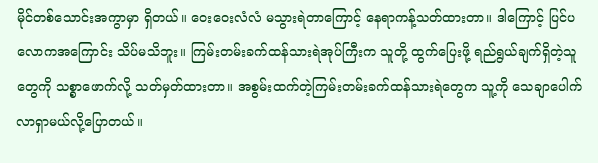မိုင်တစ်သောင်းအကွာမှာ ရှိတယ်။ ဝေးဝေးလံလံ မသွားရဲတာကြောင့် နေရာကန့်သတ်ထားတာ။ ဒါကြောင့် ပြင်ပလောကအကြောင်း သိပ်မသိဘူး။ ကြမ်းတမ်းခက်ထန်သားရဲအုပ်ကြီးက သူတို့ ထွက်ပြေးဖို့ ရည်ရွယ်ချက်ရှိတဲ့သူတွေကို သစ္စာဖောက်လို့ သတ်မှတ်ထားတာ။ အစွမ်းထက်တဲ့ကြမ်းတမ်းခက်ထန်သားရဲတွေက သူ့ကို သေချာပေါက် လာရှာမယ်လို့ပြောတယ်။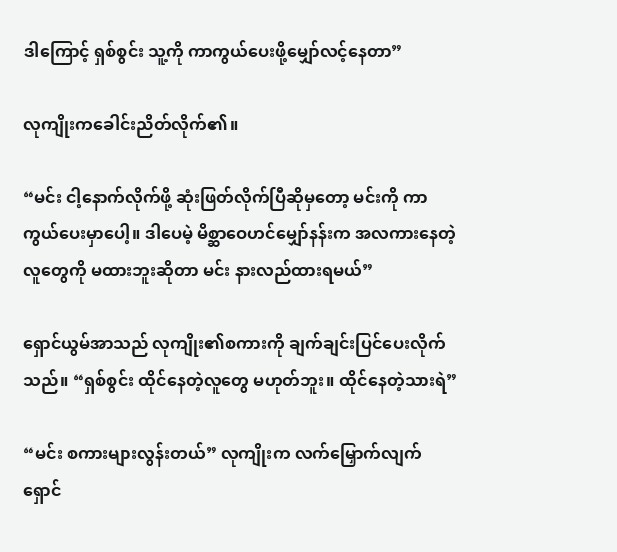ဒါကြောင့် ရှစ်စွင်း သူ့ကို ကာကွယ်ပေးဖို့မျှော်လင့်နေတာ”

လုကျိုးကခေါင်းညိတ်လိုက်၏။

“မင်း ငါ့နောက်လိုက်ဖို့ ဆုံးဖြတ်လိုက်ပြီဆိုမှတော့ မင်းကို ကာကွယ်ပေးမှာပေါ့။ ဒါပေမဲ့ မိစ္ဆာဝေဟင်မျှော်နန်းက အလကားနေတဲ့လူတွေကို မထားဘူးဆိုတာ မင်း နားလည်ထားရမယ်”

ရှောင်ယွမ်အာသည် လုကျိုး၏စကားကို ချက်ချင်းပြင်ပေးလိုက်သည်။ “ရှစ်စွင်း ထိုင်နေတဲ့လူတွေ မဟုတ်ဘူး။ ထိုင်နေတဲ့သားရဲ”

“မင်း စကားများလွန်းတယ်” လုကျိုးက လက်မြှောက်လျက် ရှောင်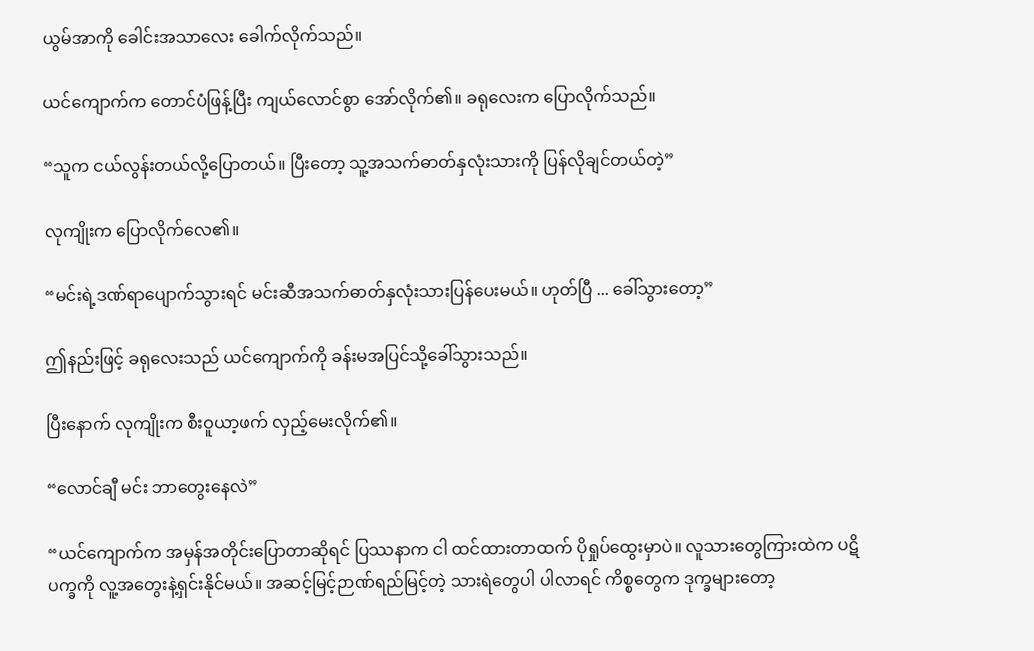ယွမ်အာကို ခေါင်းအသာလေး ခေါက်လိုက်သည်။

ယင်ကျောက်က တောင်ပံဖြန့်ပြီး ကျယ်လောင်စွာ အော်လိုက်၏။ ခရုလေးက ပြောလိုက်သည်။

“သူက ငယ်လွန်းတယ်လို့ပြောတယ်။ ပြီးတော့ သူ့အသက်ဓာတ်နှလုံးသားကို ပြန်လိုချင်တယ်တဲ့”

လုကျိုးက ပြောလိုက်လေ၏။

“မင်းရဲ့ဒဏ်ရာပျောက်သွားရင် မင်းဆီအသက်ဓာတ်နှလုံးသားပြန်ပေးမယ်။ ဟုတ်ပြီ ... ခေါ်သွားတော့”

ဤနည်းဖြင့် ခရုလေးသည် ယင်ကျောက်ကို ခန်းမအပြင်သို့ခေါ်သွားသည်။

ပြီးနောက် လုကျိုးက စီးဝူယာ့ဖက် လှည့်မေးလိုက်၏။

“လောင်ချီ မင်း ဘာတွေးနေလဲ”

“ယင်ကျောက်က အမှန်အတိုင်းပြောတာဆိုရင် ပြဿနာက ငါ ထင်ထားတာထက် ပိုရှုပ်ထွေးမှာပဲ။ လူသားတွေကြားထဲက ပဋိပက္ခကို လူ့အတွေးနဲ့ရှင်းနိုင်မယ်။ အဆင့်မြင့်ဉာဏ်ရည်မြင့်တဲ့ သားရဲတွေပါ ပါလာရင် ကိစ္စတွေက ဒုက္ခများတော့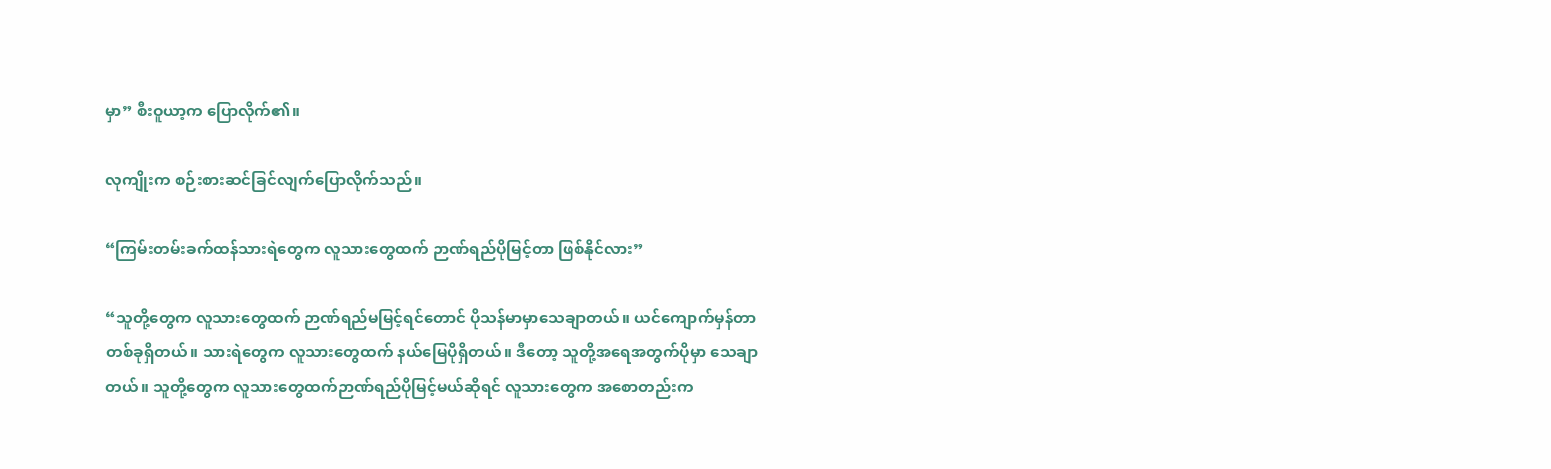မှာ” စီးဝူယာ့က ပြောလိုက်၏။

လုကျိုးက စဉ်းစားဆင်ခြင်လျက်ပြောလိုက်သည်။

“ကြမ်းတမ်းခက်ထန်သားရဲတွေက လူသားတွေထက် ဉာဏ်ရည်ပိုမြင့်တာ ဖြစ်နိုင်လား”

“သူတို့တွေက လူသားတွေထက် ဉာဏ်ရည်မမြင့်ရင်တောင် ပိုသန်မာမှာသေချာတယ်။ ယင်ကျောက်မှန်တာ တစ်ခုရှိတယ်။ သားရဲတွေက လူသားတွေထက် နယ်မြေပိုရှိတယ်။ ဒီတော့ သူတို့အရေအတွက်ပိုမှာ သေချာတယ်။ သူတို့တွေက လူသားတွေထက်ဉာဏ်ရည်ပိုမြင့်မယ်ဆိုရင် လူသားတွေက အစောတည်းက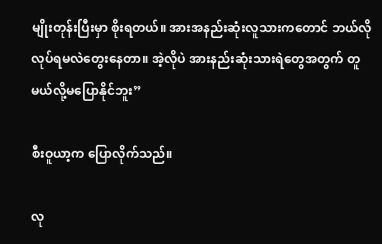မျိုးတုန်းပြီးမှာ စိုးရတယ်။ အားအနည်းဆုံးလူသားကတောင် ဘယ်လိုလုပ်ရမလဲတွေးနေတာ။ အဲ့လိုပဲ အားနည်းဆုံးသားရဲတွေအတွက် တူမယ်လို့မပြောနိုင်ဘူး”

စီးဝူယာ့က ပြောလိုက်သည်။

လု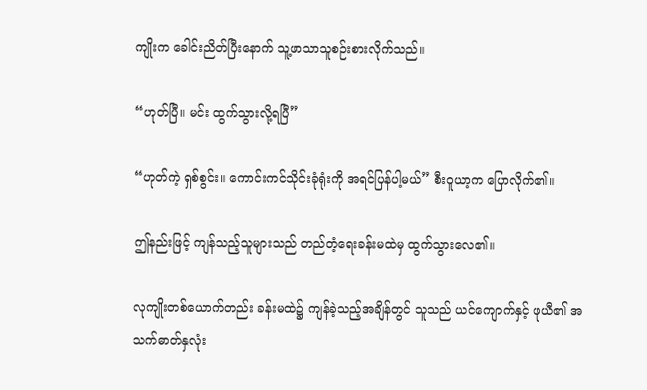ကျိုးက ခေါင်းညိတ်ပြီးနောက် သူ့ဖာသာသူစဉ်းစားလိုက်သည်။

“ဟုတ်ပြီ။ မင်း ထွက်သွားလို့ရပြီ”

“ဟုတ်ကဲ့ ရှစ်စွင်း။ ကောင်းကင်သိုင်းခုံရုံးကို အရင်ပြန်ပါ့မယ်” စီးဝူယာ့က ပြောလိုက်၏။

ဤနည်းဖြင့် ကျန်သည့်သူများသည် တည်တံ့ရေးခန်းမထဲမှ ထွက်သွားလေ၏။

လုကျိုးတစ်ယောက်တည်း ခန်းမထဲ၌ ကျန်ခဲ့သည့်အချိန်တွင် သူသည် ယင်ကျောက်နှင့် ဖုယီ၏ အသက်ဓာတ်နှလုံး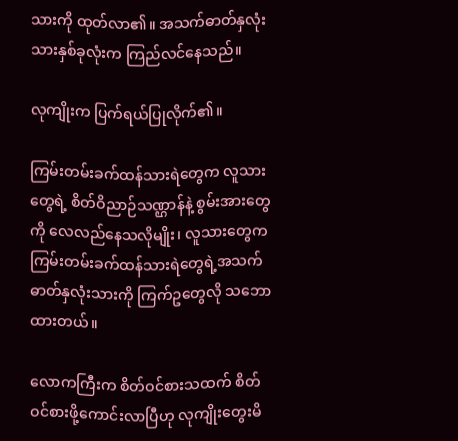သားကို ထုတ်လာ၏။ အသက်ဓာတ်နှလုံးသားနှစ်ခုလုံးက ကြည်လင်နေသည်။

လုကျိုးက ပြက်ရယ်ပြုလိုက်၏။

ကြမ်းတမ်းခက်ထန်သားရဲတွေက လူသားတွေရဲ့ စိတ်ဝိညာဉ်သဏ္ဌာန်နဲ့ စွမ်းအားတွေကို လေလည်နေသလိုမျိုး၊ လူသားတွေက ကြမ်းတမ်းခက်ထန်သားရဲတွေရဲ့အသက်ဓာတ်နှလုံးသားကို ကြက်ဥတွေလို သဘောထားတယ်။

လောကကြီးက စိတ်ဝင်စားသထက် စိတ်ဝင်စားဖို့ကောင်းလာပြီဟု လုကျိုးတွေးမိ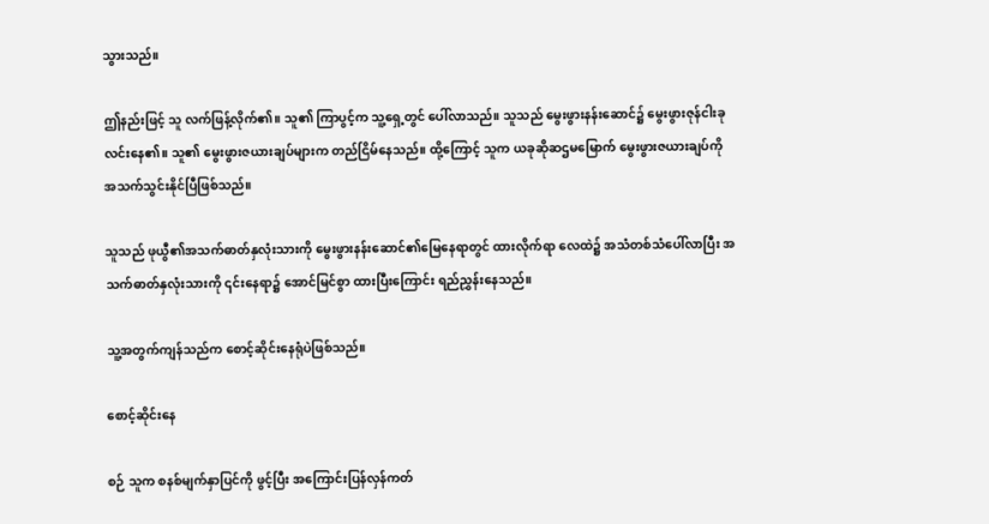သွားသည်။

ဤနည်းဖြင့် သူ လက်ဖြန့်လိုက်၏။ သူ၏ ကြာပွင့်က သူ့ရှေ့တွင် ပေါ်လာသည်။ သူသည် မွေးဖွားနန်းဆောင်၌ မွေးဖွားဇုန်ငါးခု လင်းနေ၏။ သူ၏ မွေးဖွားဇယားချပ်များက တည်ငြိမ်နေသည်။ ထို့ကြောင့် သူက ယခုဆိုဆဌမမြောက် မွေးဖွားဇယားချပ်ကို အသက်သွင်းနိုင်ပြီဖြစ်သည်။

သူသည် ဖုယွီ၏အသက်ဓာတ်နှလုံးသားကို မွေးဖွားနန်းဆောင်၏မြေနေရာတွင် ထားလိုက်ရာ လေထဲ၌ အသံတစ်သံပေါ်လာပြီး အသက်ဓာတ်နှလုံးသားကို ၎င်းနေရာ၌ အောင်မြင်စွာ ထားပြီးကြောင်း ရည်ညွှန်းနေသည်။

သူ့အတွက်ကျန်သည်က စောင့်ဆိုင်းနေရုံပဲဖြစ်သည်။

စောင့်ဆိုင်းနေ

စဉ် သူက စနစ်မျက်နှာပြင်ကို ဖွင့်ပြီး အကြောင်းပြန်လှန်ကတ်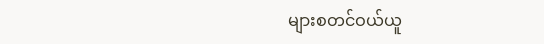များစတင်ဝယ်ယူ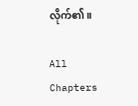လိုက်၏။

All Chapters